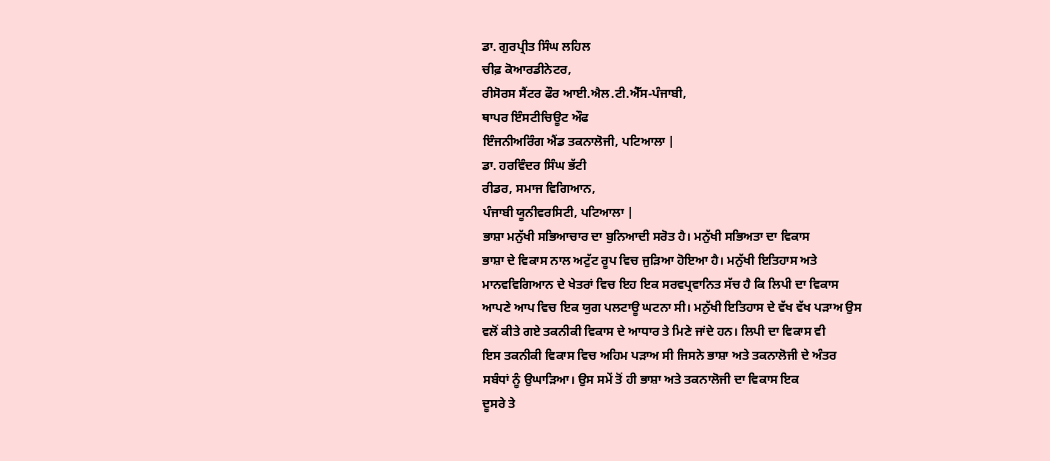ਡਾ. ਗੁਰਪ੍ਰੀਤ ਸਿੰਘ ਲਹਿਲ
ਚੀਫ਼ ਕੋਆਰਡੀਨੇਟਰ,
ਰੀਸੋਰਸ ਸੈਂਟਰ ਫੌਰ ਆਈ.ਐਲ.ਟੀ.ਐੱਸ-ਪੰਜਾਬੀ,
ਥਾਪਰ ਇੰਸਟੀਚਿਊਟ ਔਫ
ਇੰਜਨੀਅਰਿੰਗ ਐਂਡ ਤਕਨਾਲੋਜੀ, ਪਟਿਆਲਾ |
ਡਾ. ਹਰਵਿੰਦਰ ਸਿੰਘ ਭੱਟੀ
ਰੀਡਰ, ਸਮਾਜ ਵਿਗਿਆਨ,
ਪੰਜਾਬੀ ਯੂਨੀਵਰਸਿਟੀ, ਪਟਿਆਲਾ |
ਭਾਸ਼ਾ ਮਨੁੱਖੀ ਸਭਿਆਚਾਰ ਦਾ ਬੁਨਿਆਦੀ ਸਰੋਤ ਹੈ। ਮਨੁੱਖੀ ਸਭਿਅਤਾ ਦਾ ਵਿਕਾਸ
ਭਾਸ਼ਾ ਦੇ ਵਿਕਾਸ ਨਾਲ ਅਟੁੱਟ ਰੂਪ ਵਿਚ ਜੁੜਿਆ ਹੋਇਆ ਹੈ। ਮਨੁੱਖੀ ਇਤਿਹਾਸ ਅਤੇ
ਮਾਨਵਵਿਗਿਆਨ ਦੇ ਖੇਤਰਾਂ ਵਿਚ ਇਹ ਇਕ ਸਰਵਪ੍ਰਵਾਨਿਤ ਸੱਚ ਹੈ ਕਿ ਲਿਪੀ ਦਾ ਵਿਕਾਸ
ਆਪਣੇ ਆਪ ਵਿਚ ਇਕ ਯੁਗ ਪਲਟਾਊ ਘਟਨਾ ਸੀ। ਮਨੁੱਖੀ ਇਤਿਹਾਸ ਦੇ ਵੱਖ ਵੱਖ ਪੜਾਅ ਉਸ
ਵਲੋਂ ਕੀਤੇ ਗਏ ਤਕਨੀਕੀ ਵਿਕਾਸ ਦੇ ਆਧਾਰ ਤੇ ਮਿਣੇ ਜਾਂਦੇ ਹਨ। ਲਿਪੀ ਦਾ ਵਿਕਾਸ ਵੀ
ਇਸ ਤਕਨੀਕੀ ਵਿਕਾਸ ਵਿਚ ਅਹਿਮ ਪੜਾਅ ਸੀ ਜਿਸਨੇ ਭਾਸ਼ਾ ਅਤੇ ਤਕਨਾਲੋਜੀ ਦੇ ਅੰਤਰ
ਸਬੰਧਾਂ ਨੂੰ ਉਘਾੜਿਆ। ਉਸ ਸਮੇਂ ਤੋਂ ਹੀ ਭਾਸ਼ਾ ਅਤੇ ਤਕਨਾਲੋਜੀ ਦਾ ਵਿਕਾਸ ਇਕ
ਦੂਸਰੇ ਤੇ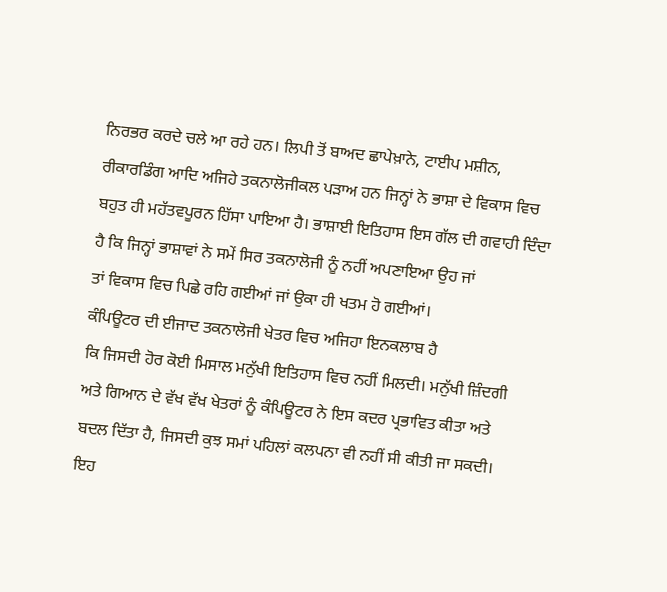ਨਿਰਭਰ ਕਰਦੇ ਚਲੇ ਆ ਰਹੇ ਹਨ। ਲਿਪੀ ਤੋਂ ਬਾਅਦ ਛਾਪੇਖ਼ਾਨੇ, ਟਾਈਪ ਮਸ਼ੀਨ,
ਰੀਕਾਰਡਿੰਗ ਆਦਿ ਅਜਿਹੇ ਤਕਨਾਲੋਜੀਕਲ ਪੜਾਅ ਹਨ ਜਿਨ੍ਹਾਂ ਨੇ ਭਾਸ਼ਾ ਦੇ ਵਿਕਾਸ ਵਿਚ
ਬਹੁਤ ਹੀ ਮਹੱਤਵਪੂਰਨ ਹਿੱਸਾ ਪਾਇਆ ਹੈ। ਭਾਸ਼ਾਈ ਇਤਿਹਾਸ ਇਸ ਗੱਲ ਦੀ ਗਵਾਹੀ ਦਿੰਦਾ
ਹੈ ਕਿ ਜਿਨ੍ਹਾਂ ਭਾਸ਼ਾਵਾਂ ਨੇ ਸਮੇਂ ਸਿਰ ਤਕਨਾਲੋਜੀ ਨੂੰ ਨਹੀਂ ਅਪਣਾਇਆ ਉਹ ਜਾਂ
ਤਾਂ ਵਿਕਾਸ ਵਿਚ ਪਿਛੇ ਰਹਿ ਗਈਆਂ ਜਾਂ ਉਕਾ ਹੀ ਖਤਮ ਹੋ ਗਈਆਂ।
ਕੰਪਿਊਟਰ ਦੀ ਈਜਾਦ ਤਕਨਾਲੋਜੀ ਖੇਤਰ ਵਿਚ ਅਜਿਹਾ ਇਨਕਲਾਬ ਹੈ
ਕਿ ਜਿਸਦੀ ਹੋਰ ਕੋਈ ਮਿਸਾਲ ਮਨੁੱਖੀ ਇਤਿਹਾਸ ਵਿਚ ਨਹੀਂ ਮਿਲਦੀ। ਮਨੁੱਖੀ ਜ਼ਿੰਦਗੀ
ਅਤੇ ਗਿਆਨ ਦੇ ਵੱਖ ਵੱਖ ਖੇਤਰਾਂ ਨੂੰ ਕੰਪਿਊਟਰ ਨੇ ਇਸ ਕਦਰ ਪ੍ਰਭਾਵਿਤ ਕੀਤਾ ਅਤੇ
ਬਦਲ ਦਿੱਤਾ ਹੈ, ਜਿਸਦੀ ਕੁਝ ਸਮਾਂ ਪਹਿਲਾਂ ਕਲਪਨਾ ਵੀ ਨਹੀਂ ਸੀ ਕੀਤੀ ਜਾ ਸਕਦੀ।
ਇਹ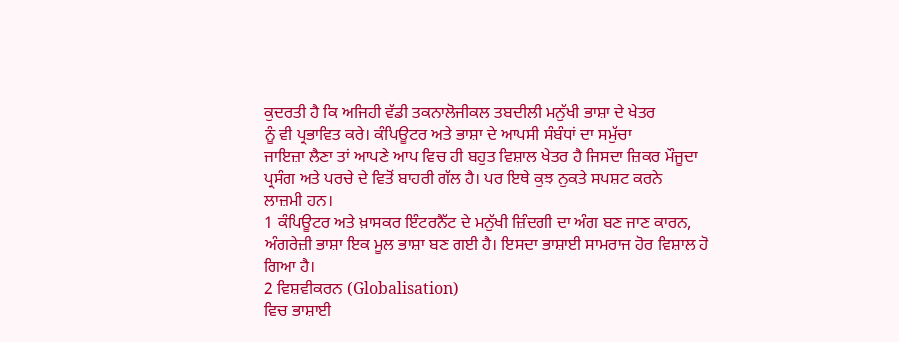ਕੁਦਰਤੀ ਹੈ ਕਿ ਅਜਿਹੀ ਵੱਡੀ ਤਕਨਾਲੋਜੀਕਲ ਤਬਦੀਲੀ ਮਨੁੱਖੀ ਭਾਸ਼ਾ ਦੇ ਖੇਤਰ
ਨੂੰ ਵੀ ਪ੍ਰਭਾਵਿਤ ਕਰੇ। ਕੰਪਿਊਟਰ ਅਤੇ ਭਾਸ਼ਾ ਦੇ ਆਪਸੀ ਸੰਬੰਧਾਂ ਦਾ ਸਮੁੱਚਾ
ਜਾਇਜ਼ਾ ਲੈਣਾ ਤਾਂ ਆਪਣੇ ਆਪ ਵਿਚ ਹੀ ਬਹੁਤ ਵਿਸ਼ਾਲ ਖੇਤਰ ਹੈ ਜਿਸਦਾ ਜ਼ਿਕਰ ਮੌਜੂਦਾ
ਪ੍ਰਸੰਗ ਅਤੇ ਪਰਚੇ ਦੇ ਵਿਤੋਂ ਬਾਹਰੀ ਗੱਲ ਹੈ। ਪਰ ਇਥੇ ਕੁਝ ਨੁਕਤੇ ਸਪਸ਼ਟ ਕਰਨੇ
ਲਾਜ਼ਮੀ ਹਨ।
1 ਕੰਪਿਊਟਰ ਅਤੇ ਖ਼ਾਸਕਰ ਇੰਟਰਨੈੱਟ ਦੇ ਮਨੁੱਖੀ ਜ਼ਿੰਦਗੀ ਦਾ ਅੰਗ ਬਣ ਜਾਣ ਕਾਰਨ,
ਅੰਗਰੇਜ਼ੀ ਭਾਸ਼ਾ ਇਕ ਮੂਲ ਭਾਸ਼ਾ ਬਣ ਗਈ ਹੈ। ਇਸਦਾ ਭਾਸ਼ਾਈ ਸਾਮਰਾਜ ਹੋਰ ਵਿਸ਼ਾਲ ਹੋ
ਗਿਆ ਹੈ।
2 ਵਿਸ਼ਵੀਕਰਨ (Globalisation)
ਵਿਚ ਭਾਸ਼ਾਈ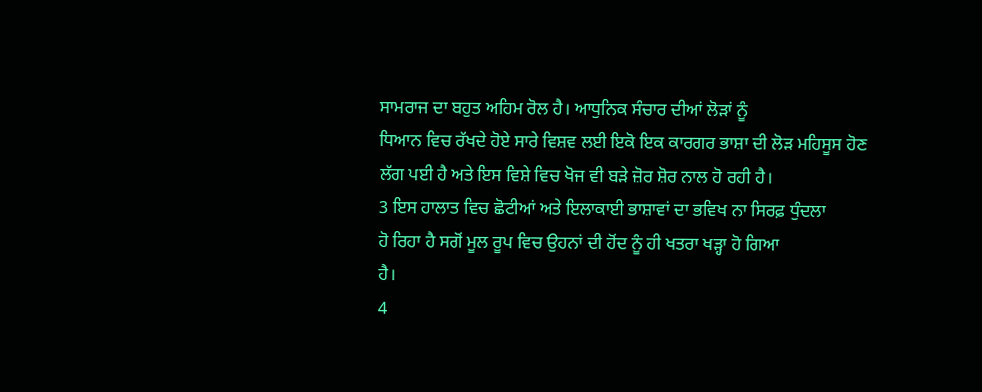ਸਾਮਰਾਜ ਦਾ ਬਹੁਤ ਅਹਿਮ ਰੋਲ ਹੈ। ਆਧੁਨਿਕ ਸੰਚਾਰ ਦੀਆਂ ਲੋੜਾਂ ਨੂੰ
ਧਿਆਨ ਵਿਚ ਰੱਖਦੇ ਹੋਏ ਸਾਰੇ ਵਿਸ਼ਵ ਲਈ ਇਕੋ ਇਕ ਕਾਰਗਰ ਭਾਸ਼ਾ ਦੀ ਲੋੜ ਮਹਿਸੂਸ ਹੋਣ
ਲੱਗ ਪਈ ਹੈ ਅਤੇ ਇਸ ਵਿਸ਼ੇ ਵਿਚ ਖੋਜ ਵੀ ਬੜੇ ਜ਼ੋਰ ਸ਼ੋਰ ਨਾਲ ਹੋ ਰਹੀ ਹੈ।
3 ਇਸ ਹਾਲਾਤ ਵਿਚ ਛੋਟੀਆਂ ਅਤੇ ਇਲਾਕਾਈ ਭਾਸ਼ਾਵਾਂ ਦਾ ਭਵਿਖ ਨਾ ਸਿਰਫ਼ ਧੁੰਦਲਾ
ਹੋ ਰਿਹਾ ਹੈ ਸਗੋਂ ਮੂਲ ਰੂਪ ਵਿਚ ਉਹਨਾਂ ਦੀ ਹੋਂਦ ਨੂੰ ਹੀ ਖਤਰਾ ਖੜ੍ਹਾ ਹੋ ਗਿਆ
ਹੈ।
4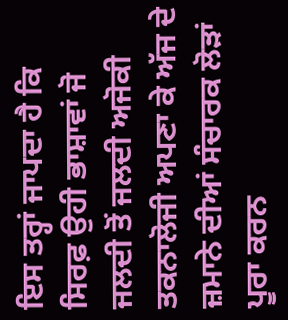ਇਸ ਤਰ੍ਹਾਂ ਜਾਪਦਾ ਹੈ ਕਿ ਸਿਰਫ਼ ਉਹੀ ਭਾਸ਼ਾਵਾਂ ਜੋ ਜਲਦੀ ਤੋਂ ਜਲਦੀ ਅਜੋਕੀ
ਤਕਨਾਲੋਜੀ ਅਪਣਾ ਕੇ ਅੱਜ ਦੇ ਜ਼ਮਾਨੇ ਦੀਆਂ ਸੰਚਾਰਕ ਲੋੜਾਂ ਪੂਰਾ ਕਰਨ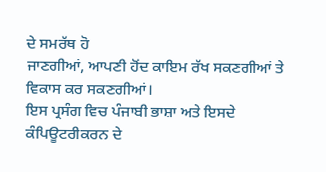ਦੇ ਸਮਰੱਥ ਹੋ
ਜਾਣਗੀਆਂ, ਆਪਣੀ ਹੋਂਦ ਕਾਇਮ ਰੱਖ ਸਕਣਗੀਆਂ ਤੇ ਵਿਕਾਸ ਕਰ ਸਕਣਗੀਆਂ।
ਇਸ ਪ੍ਰਸੰਗ ਵਿਚ ਪੰਜਾਬੀ ਭਾਸ਼ਾ ਅਤੇ ਇਸਦੇ ਕੰਪਿਊਟਰੀਕਰਨ ਦੇ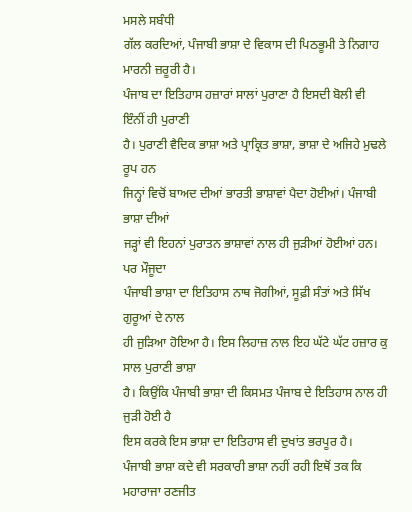ਮਸਲੇ ਸਬੰਧੀ
ਗੱਲ ਕਰਦਿਆਂ, ਪੰਜਾਬੀ ਭਾਸ਼ਾ ਦੇ ਵਿਕਾਸ ਦੀ ਪਿਠਭੂਮੀ ਤੇ ਨਿਗਾਹ ਮਾਰਨੀ ਜ਼ਰੂਰੀ ਹੈ।
ਪੰਜਾਬ ਦਾ ਇਤਿਹਾਸ ਹਜ਼ਾਰਾਂ ਸਾਲਾਂ ਪੁਰਾਣਾ ਹੈ ਇਸਦੀ ਬੋਲੀ ਵੀ ਇੰਨੀਂ ਹੀ ਪੁਰਾਣੀ
ਹੈ। ਪੁਰਾਣੀ ਵੈਦਿਕ ਭਾਸ਼ਾ ਅਤੇ ਪ੍ਰਾਕ੍ਰਿਤ ਭਾਸ਼ਾ, ਭਾਸ਼ਾ ਦੇ ਅਜਿਹੇ ਮੁਢਲੇ ਰੂਪ ਹਨ
ਜਿਨ੍ਹਾਂ ਵਿਚੋਂ ਬਾਅਦ ਦੀਆਂ ਭਾਰਤੀ ਭਾਸ਼ਾਵਾਂ ਪੈਦਾ ਹੋਈਆਂ। ਪੰਜਾਬੀ ਭਾਸ਼ਾ ਦੀਆਂ
ਜੜ੍ਹਾਂ ਵੀ ਇਹਨਾਂ ਪੁਰਾਤਨ ਭਾਸ਼ਾਵਾਂ ਨਾਲ ਹੀ ਜੁੜੀਆਂ ਹੋਈਆਂ ਹਨ। ਪਰ ਮੌਜੂਦਾ
ਪੰਜਾਬੀ ਭਾਸ਼ਾ ਦਾ ਇਤਿਹਾਸ ਨਾਥ ਜੋਗੀਆਂ, ਸੂਫ਼ੀ ਸੰਤਾਂ ਅਤੇ ਸਿੱਖ ਗੁਰੂਆਂ ਦੇ ਨਾਲ
ਹੀ ਜੁੜਿਆ ਹੋਇਆ ਹੈ। ਇਸ ਲਿਹਾਜ਼ ਨਾਲ ਇਹ ਘੱਟੇ ਘੱਟ ਹਜ਼ਾਰ ਕੁ ਸਾਲ ਪੁਰਾਣੀ ਭਾਸ਼ਾ
ਹੈ। ਕਿਉਂਕਿ ਪੰਜਾਬੀ ਭਾਸ਼ਾ ਦੀ ਕਿਸਮਤ ਪੰਜਾਬ ਦੇ ਇਤਿਹਾਸ ਨਾਲ ਹੀ ਜੁੜੀ ਹੋਈ ਹੈ
ਇਸ ਕਰਕੇ ਇਸ ਭਾਸ਼ਾ ਦਾ ਇਤਿਹਾਸ ਵੀ ਦੁਖਾਂਤ ਭਰਪੂਰ ਹੈ।
ਪੰਜਾਬੀ ਭਾਸ਼ਾ ਕਦੇ ਵੀ ਸਰਕਾਰੀ ਭਾਸ਼ਾ ਨਹੀਂ ਰਹੀ ਇਥੋਂ ਤਕ ਕਿ ਮਹਾਰਾਜਾ ਰਣਜੀਤ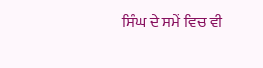ਸਿੰਘ ਦੇ ਸਮੇਂ ਵਿਚ ਵੀ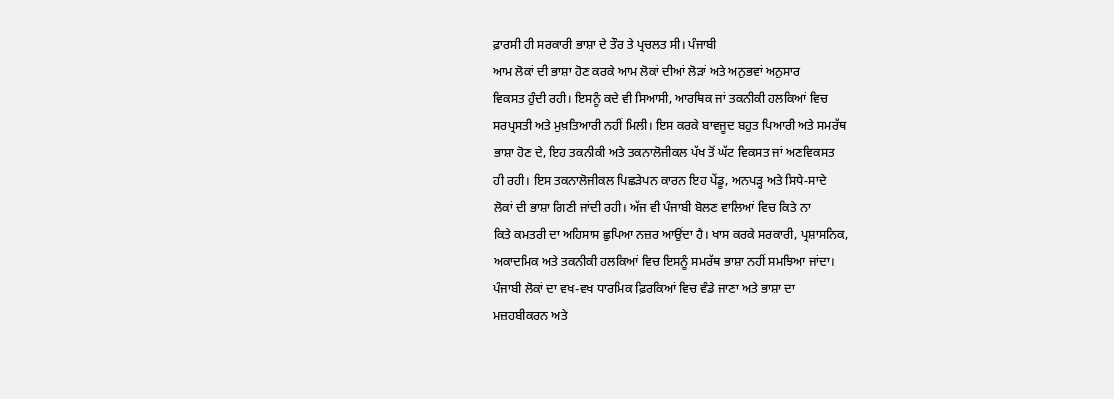ਫ਼ਾਰਸੀ ਹੀ ਸਰਕਾਰੀ ਭਾਸ਼ਾ ਦੇ ਤੌਰ ਤੇ ਪ੍ਰਚਲਤ ਸੀ। ਪੰਜਾਬੀ
ਆਮ ਲੋਕਾਂ ਦੀ ਭਾਸ਼ਾ ਹੋਣ ਕਰਕੇ ਆਮ ਲੋਕਾਂ ਦੀਆਂ ਲੋੜਾਂ ਅਤੇ ਅਨੁਭਵਾਂ ਅਨੁਸਾਰ
ਵਿਕਸਤ ਹੁੰਦੀ ਰਹੀ। ਇਸਨੂੰ ਕਦੇ ਵੀ ਸਿਆਸੀ, ਆਰਥਿਕ ਜਾਂ ਤਕਨੀਕੀ ਹਲਕਿਆਂ ਵਿਚ
ਸਰਪ੍ਰਸਤੀ ਅਤੇ ਮੁਖ਼ਤਿਆਰੀ ਨਹੀਂ ਮਿਲੀ। ਇਸ ਕਰਕੇ ਬਾਵਜੂਦ ਬਹੁਤ ਪਿਆਰੀ ਅਤੇ ਸਮਰੱਥ
ਭਾਸ਼ਾ ਹੋਣ ਦੇ, ਇਹ ਤਕਨੀਕੀ ਅਤੇ ਤਕਨਾਲੋਜੀਕਲ ਪੱਖ ਤੋਂ ਘੱਟ ਵਿਕਸਤ ਜਾਂ ਅਣਵਿਕਸਤ
ਹੀ ਰਹੀ। ਇਸ ਤਕਨਾਲੋਜੀਕਲ ਪਿਛੜੇਪਨ ਕਾਰਨ ਇਹ ਪੇਂਡੂ, ਅਨਪੜ੍ਹ ਅਤੇ ਸਿਧੇ-ਸਾਦੇ
ਲੋਕਾਂ ਦੀ ਭਾਸ਼ਾ ਗਿਣੀ ਜਾਂਦੀ ਰਹੀ। ਅੱਜ ਵੀ ਪੰਜਾਬੀ ਬੋਲਣ ਵਾਲਿਆਂ ਵਿਚ ਕਿਤੇ ਨਾ
ਕਿਤੇ ਕਮਤਰੀ ਦਾ ਅਹਿਸਾਸ ਛੁਪਿਆ ਨਜ਼ਰ ਆਉਂਦਾ ਹੈ। ਖਾਸ ਕਰਕੇ ਸਰਕਾਰੀ, ਪ੍ਰਸ਼ਾਸਨਿਕ,
ਅਕਾਦਮਿਕ ਅਤੇ ਤਕਨੀਕੀ ਹਲਕਿਆਂ ਵਿਚ ਇਸਨੂੰ ਸਮਰੱਥ ਭਾਸ਼ਾ ਨਹੀਂ ਸਮਝਿਆ ਜਾਂਦਾ।
ਪੰਜਾਬੀ ਲੋਕਾਂ ਦਾ ਵਖ-ਵਖ ਧਾਰਮਿਕ ਫ਼ਿਰਕਿਆਂ ਵਿਚ ਵੰਡੇ ਜਾਣਾ ਅਤੇ ਭਾਸ਼ਾ ਦਾ
ਮਜ਼ਹਬੀਕਰਨ ਅਤੇ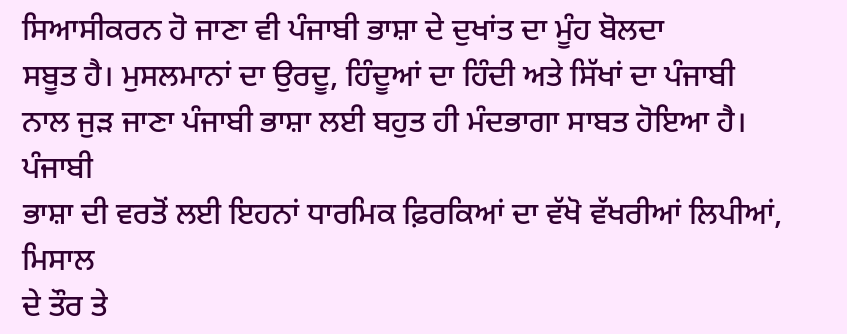ਸਿਆਸੀਕਰਨ ਹੋ ਜਾਣਾ ਵੀ ਪੰਜਾਬੀ ਭਾਸ਼ਾ ਦੇ ਦੁਖਾਂਤ ਦਾ ਮੂੰਹ ਬੋਲਦਾ
ਸਬੂਤ ਹੈ। ਮੁਸਲਮਾਨਾਂ ਦਾ ਉਰਦੂ, ਹਿੰਦੂਆਂ ਦਾ ਹਿੰਦੀ ਅਤੇ ਸਿੱਖਾਂ ਦਾ ਪੰਜਾਬੀ
ਨਾਲ ਜੁੜ ਜਾਣਾ ਪੰਜਾਬੀ ਭਾਸ਼ਾ ਲਈ ਬਹੁਤ ਹੀ ਮੰਦਭਾਗਾ ਸਾਬਤ ਹੋਇਆ ਹੈ। ਪੰਜਾਬੀ
ਭਾਸ਼ਾ ਦੀ ਵਰਤੋਂ ਲਈ ਇਹਨਾਂ ਧਾਰਮਿਕ ਫ਼ਿਰਕਿਆਂ ਦਾ ਵੱਖੋ ਵੱਖਰੀਆਂ ਲਿਪੀਆਂ, ਮਿਸਾਲ
ਦੇ ਤੌਰ ਤੇ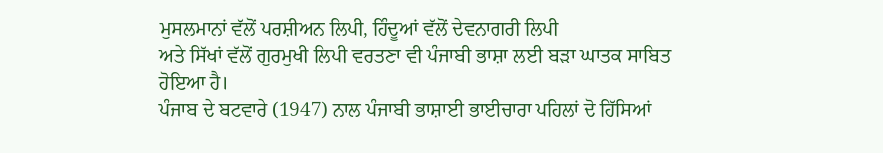ਮੁਸਲਮਾਨਾਂ ਵੱਲੋਂ ਪਰਸ਼ੀਅਨ ਲਿਪੀ, ਹਿੰਦੂਆਂ ਵੱਲੋਂ ਦੇਵਨਾਗਰੀ ਲਿਪੀ
ਅਤੇ ਸਿੱਖਾਂ ਵੱਲੋਂ ਗੁਰਮੁਖੀ ਲਿਪੀ ਵਰਤਣਾ ਵੀ ਪੰਜਾਬੀ ਭਾਸ਼ਾ ਲਈ ਬੜਾ ਘਾਤਕ ਸਾਬਿਤ
ਹੋਇਆ ਹੈ।
ਪੰਜਾਬ ਦੇ ਬਟਵਾਰੇ (1947) ਨਾਲ ਪੰਜਾਬੀ ਭਾਸ਼ਾਈ ਭਾਈਚਾਰਾ ਪਹਿਲਾਂ ਦੋ ਹਿੱਸਿਆਂ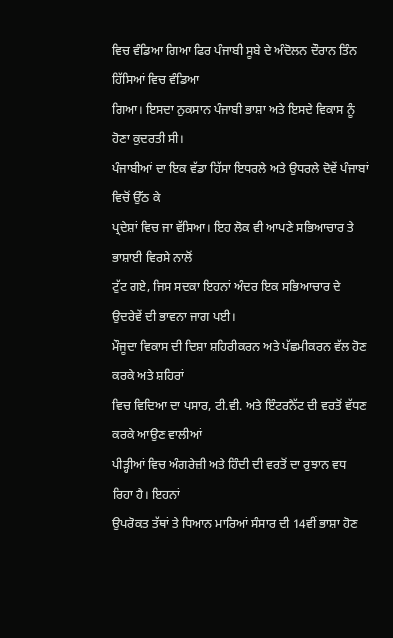ਵਿਚ ਵੰਡਿਆ ਗਿਆ ਫਿਰ ਪੰਜਾਬੀ ਸੂਬੇ ਦੇ ਅੰਦੋਲਨ ਦੌਰਾਨ ਤਿੰਨ ਹਿੱਸਿਆਂ ਵਿਚ ਵੰਡਿਆ
ਗਿਆ। ਇਸਦਾ ਨੁਕਸਾਨ ਪੰਜਾਬੀ ਭਾਸ਼ਾ ਅਤੇ ਇਸਦੇ ਵਿਕਾਸ ਨੂੰ ਹੋਣਾ ਕੁਦਰਤੀ ਸੀ।
ਪੰਜਾਬੀਆਂ ਦਾ ਇਕ ਵੱਡਾ ਹਿੱਸਾ ਇਧਰਲੇ ਅਤੇ ਉਧਰਲੇ ਦੋਵੇਂ ਪੰਜਾਬਾਂ ਵਿਚੋਂ ਉੱਠ ਕੇ
ਪ੍ਰਦੇਸ਼ਾਂ ਵਿਚ ਜਾ ਵੱਸਿਆ। ਇਹ ਲੋਕ ਵੀ ਆਪਣੇ ਸਭਿਆਚਾਰ ਤੇ ਭਾਸ਼ਾਈ ਵਿਰਸੇ ਨਾਲੋਂ
ਟੁੱਟ ਗਏ, ਜਿਸ ਸਦਕਾ ਇਹਨਾਂ ਅੰਦਰ ਇਕ ਸਭਿਆਚਾਰ ਦੇ ਉਦਰੇਵੇਂ ਦੀ ਭਾਵਨਾ ਜਾਗ ਪਈ।
ਮੌਜੂਦਾ ਵਿਕਾਸ ਦੀ ਦਿਸ਼ਾ ਸ਼ਹਿਰੀਕਰਨ ਅਤੇ ਪੱਛਮੀਕਰਨ ਵੱਲ ਹੋਣ ਕਰਕੇ ਅਤੇ ਸ਼ਹਿਰਾਂ
ਵਿਚ ਵਿਦਿਆ ਦਾ ਪਸਾਰ, ਟੀ.ਵੀ. ਅਤੇ ਇੰਟਰਨੈੱਟ ਦੀ ਵਰਤੋਂ ਵੱਧਣ ਕਰਕੇ ਆਉਣ ਵਾਲੀਆਂ
ਪੀੜ੍ਹੀਆਂ ਵਿਚ ਅੰਗਰੇਜ਼ੀ ਅਤੇ ਹਿੰਦੀ ਦੀ ਵਰਤੋਂ ਦਾ ਰੁਝਾਨ ਵਧ ਰਿਹਾ ਹੈ। ਇਹਨਾਂ
ਉਪਰੋਕਤ ਤੱਥਾਂ ਤੇ ਧਿਆਨ ਮਾਰਿਆਂ ਸੰਸਾਰ ਦੀ 14ਵੀਂ ਭਾਸ਼ਾ ਹੋਣ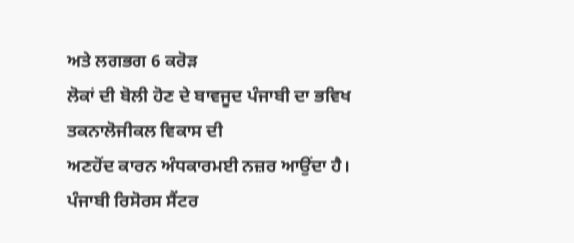ਅਤੇ ਲਗਭਗ 6 ਕਰੋੜ
ਲੋਕਾਂ ਦੀ ਬੋਲੀ ਹੋਣ ਦੇ ਬਾਵਜੂਦ ਪੰਜਾਬੀ ਦਾ ਭਵਿਖ ਤਕਨਾਲੋਜੀਕਲ ਵਿਕਾਸ ਦੀ
ਅਣਹੋਂਦ ਕਾਰਨ ਅੰਧਕਾਰਮਈ ਨਜ਼ਰ ਆਉਂਦਾ ਹੈ।
ਪੰਜਾਬੀ ਰਿਸੋਰਸ ਸੈਂਟਰ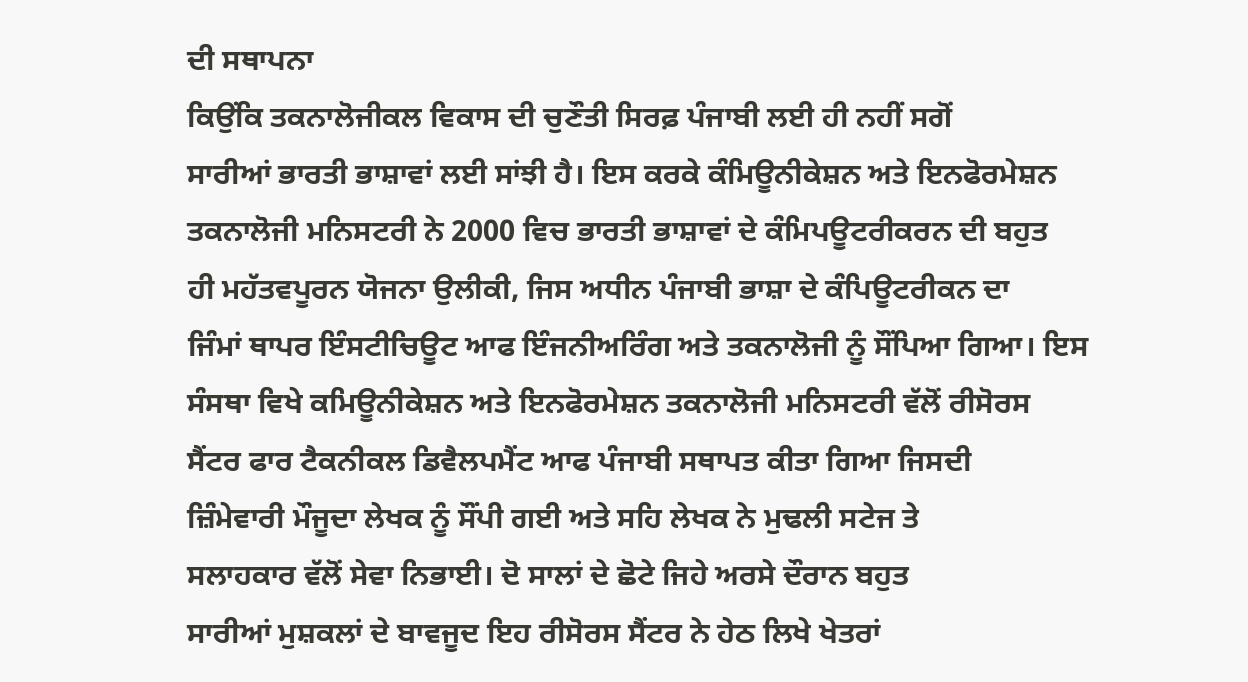ਦੀ ਸਥਾਪਨਾ
ਕਿਉਂਕਿ ਤਕਨਾਲੋਜੀਕਲ ਵਿਕਾਸ ਦੀ ਚੁਣੌਤੀ ਸਿਰਫ਼ ਪੰਜਾਬੀ ਲਈ ਹੀ ਨਹੀਂ ਸਗੋਂ
ਸਾਰੀਆਂ ਭਾਰਤੀ ਭਾਸ਼ਾਵਾਂ ਲਈ ਸਾਂਝੀ ਹੈ। ਇਸ ਕਰਕੇ ਕੰਮਿਊਨੀਕੇਸ਼ਨ ਅਤੇ ਇਨਫੋਰਮੇਸ਼ਨ
ਤਕਨਾਲੋਜੀ ਮਨਿਸਟਰੀ ਨੇ 2000 ਵਿਚ ਭਾਰਤੀ ਭਾਸ਼ਾਵਾਂ ਦੇ ਕੰਮਿਪਊਟਰੀਕਰਨ ਦੀ ਬਹੁਤ
ਹੀ ਮਹੱਤਵਪੂਰਨ ਯੋਜਨਾ ਉਲੀਕੀ, ਜਿਸ ਅਧੀਨ ਪੰਜਾਬੀ ਭਾਸ਼ਾ ਦੇ ਕੰਪਿਊਟਰੀਕਨ ਦਾ
ਜਿੰਮਾਂ ਥਾਪਰ ਇੰਸਟੀਚਿਊਟ ਆਫ ਇੰਜਨੀਅਰਿੰਗ ਅਤੇ ਤਕਨਾਲੋਜੀ ਨੂੰ ਸੌਂਪਿਆ ਗਿਆ। ਇਸ
ਸੰਸਥਾ ਵਿਖੇ ਕਮਿਊਨੀਕੇਸ਼ਨ ਅਤੇ ਇਨਫੋਰਮੇਸ਼ਨ ਤਕਨਾਲੋਜੀ ਮਨਿਸਟਰੀ ਵੱਲੋਂ ਰੀਸੋਰਸ
ਸੈਂਟਰ ਫਾਰ ਟੈਕਨੀਕਲ ਡਿਵੈਲਪਮੈਂਟ ਆਫ ਪੰਜਾਬੀ ਸਥਾਪਤ ਕੀਤਾ ਗਿਆ ਜਿਸਦੀ
ਜ਼ਿੰਮੇਵਾਰੀ ਮੌਜੂਦਾ ਲੇਖਕ ਨੂੰ ਸੌਂਪੀ ਗਈ ਅਤੇ ਸਹਿ ਲੇਖਕ ਨੇ ਮੁਢਲੀ ਸਟੇਜ ਤੇ
ਸਲਾਹਕਾਰ ਵੱਲੋਂ ਸੇਵਾ ਨਿਭਾਈ। ਦੋ ਸਾਲਾਂ ਦੇ ਛੋਟੇ ਜਿਹੇ ਅਰਸੇ ਦੌਰਾਨ ਬਹੁਤ
ਸਾਰੀਆਂ ਮੁਸ਼ਕਲਾਂ ਦੇ ਬਾਵਜੂਦ ਇਹ ਰੀਸੋਰਸ ਸੈਂਟਰ ਨੇ ਹੇਠ ਲਿਖੇ ਖੇਤਰਾਂ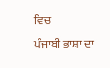ਵਿਚ
ਪੰਜਾਬੀ ਭਾਸ਼ਾ ਦਾ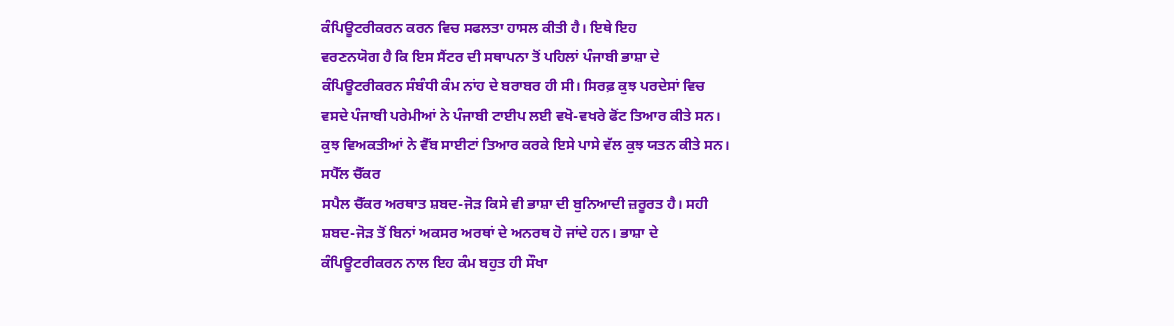ਕੰਪਿਊਟਰੀਕਰਨ ਕਰਨ ਵਿਚ ਸਫਲਤਾ ਹਾਸਲ ਕੀਤੀ ਹੈ। ਇਥੇ ਇਹ
ਵਰਣਨਯੋਗ ਹੈ ਕਿ ਇਸ ਸੈਂਟਰ ਦੀ ਸਥਾਪਨਾ ਤੋਂ ਪਹਿਲਾਂ ਪੰਜਾਬੀ ਭਾਸ਼ਾ ਦੇ
ਕੰਪਿਊਟਰੀਕਰਨ ਸੰਬੰਧੀ ਕੰਮ ਨਾਂਹ ਦੇ ਬਰਾਬਰ ਹੀ ਸੀ। ਸਿਰਫ਼ ਕੁਝ ਪਰਦੇਸਾਂ ਵਿਚ
ਵਸਦੇ ਪੰਜਾਬੀ ਪਰੇਮੀਆਂ ਨੇ ਪੰਜਾਬੀ ਟਾਈਪ ਲਈ ਵਖੋ-ਵਖਰੇ ਫੋਂਟ ਤਿਆਰ ਕੀਤੇ ਸਨ।
ਕੁਝ ਵਿਅਕਤੀਆਂ ਨੇ ਵੈੱਬ ਸਾਈਟਾਂ ਤਿਆਰ ਕਰਕੇ ਇਸੇ ਪਾਸੇ ਵੱਲ ਕੁਝ ਯਤਨ ਕੀਤੇ ਸਨ।
ਸਪੈੱਲ ਚੈੱਕਰ
ਸਪੈਲ ਚੈੱਕਰ ਅਰਥਾਤ ਸ਼ਬਦ-ਜੋੜ ਕਿਸੇ ਵੀ ਭਾਸ਼ਾ ਦੀ ਬੁਨਿਆਦੀ ਜ਼ਰੂਰਤ ਹੈ। ਸਹੀ
ਸ਼ਬਦ-ਜੋੜ ਤੋਂ ਬਿਨਾਂ ਅਕਸਰ ਅਰਥਾਂ ਦੇ ਅਨਰਥ ਹੋ ਜਾਂਦੇ ਹਨ। ਭਾਸ਼ਾ ਦੇ
ਕੰਪਿਊਟਰੀਕਰਨ ਨਾਲ ਇਹ ਕੰਮ ਬਹੁਤ ਹੀ ਸੌਖਾ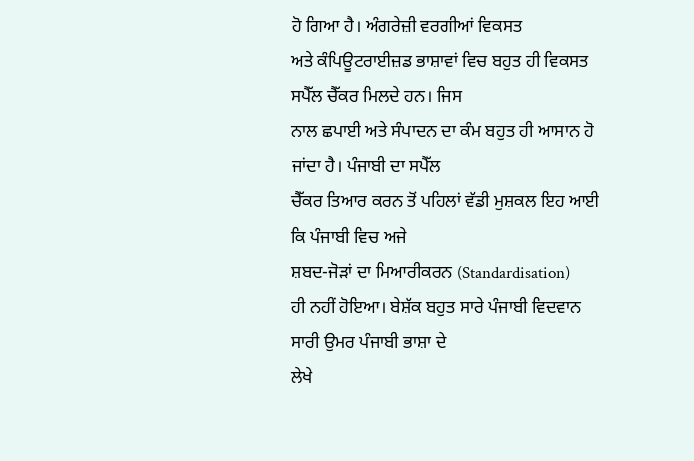ਹੋ ਗਿਆ ਹੈ। ਅੰਗਰੇਜ਼ੀ ਵਰਗੀਆਂ ਵਿਕਸਤ
ਅਤੇ ਕੰਪਿਊਟਰਾਈਜ਼ਡ ਭਾਸ਼ਾਵਾਂ ਵਿਚ ਬਹੁਤ ਹੀ ਵਿਕਸਤ ਸਪੈੱਲ ਚੈੱਕਰ ਮਿਲਦੇ ਹਨ। ਜਿਸ
ਨਾਲ ਛਪਾਈ ਅਤੇ ਸੰਪਾਦਨ ਦਾ ਕੰਮ ਬਹੁਤ ਹੀ ਆਸਾਨ ਹੋ ਜਾਂਦਾ ਹੈ। ਪੰਜਾਬੀ ਦਾ ਸਪੈੱਲ
ਚੈੱਕਰ ਤਿਆਰ ਕਰਨ ਤੋਂ ਪਹਿਲਾਂ ਵੱਡੀ ਮੁਸ਼ਕਲ ਇਹ ਆਈ ਕਿ ਪੰਜਾਬੀ ਵਿਚ ਅਜੇ
ਸ਼ਬਦ-ਜੋੜਾਂ ਦਾ ਮਿਆਰੀਕਰਨ (Standardisation)
ਹੀ ਨਹੀਂ ਹੋਇਆ। ਬੇਸ਼ੱਕ ਬਹੁਤ ਸਾਰੇ ਪੰਜਾਬੀ ਵਿਦਵਾਨ ਸਾਰੀ ਉਮਰ ਪੰਜਾਬੀ ਭਾਸ਼ਾ ਦੇ
ਲੇਖੇ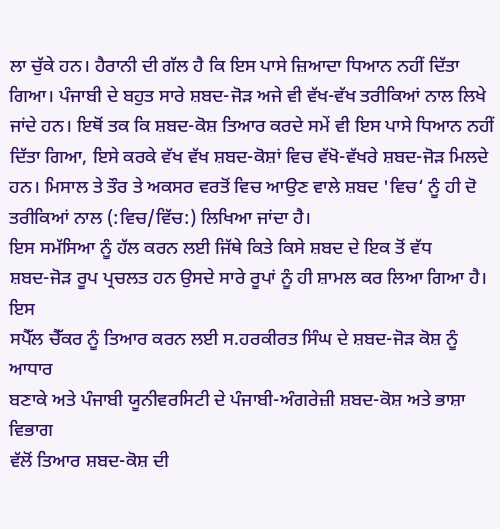ਲਾ ਚੁੱਕੇ ਹਨ। ਹੈਰਾਨੀ ਦੀ ਗੱਲ ਹੈ ਕਿ ਇਸ ਪਾਸੇ ਜ਼ਿਆਦਾ ਧਿਆਨ ਨਹੀਂ ਦਿੱਤਾ
ਗਿਆ। ਪੰਜਾਬੀ ਦੇ ਬਹੁਤ ਸਾਰੇ ਸ਼ਬਦ-ਜੋੜ ਅਜੇ ਵੀ ਵੱਖ-ਵੱਖ ਤਰੀਕਿਆਂ ਨਾਲ ਲਿਖੇ
ਜਾਂਦੇ ਹਨ। ਇਥੋਂ ਤਕ ਕਿ ਸ਼ਬਦ-ਕੋਸ਼ ਤਿਆਰ ਕਰਦੇ ਸਮੇਂ ਵੀ ਇਸ ਪਾਸੇ ਧਿਆਨ ਨਹੀਂ
ਦਿੱਤਾ ਗਿਆ, ਇਸੇ ਕਰਕੇ ਵੱਖ ਵੱਖ ਸ਼ਬਦ-ਕੋਸ਼ਾਂ ਵਿਚ ਵੱਖੋ-ਵੱਖਰੇ ਸ਼ਬਦ-ਜੋੜ ਮਿਲਦੇ
ਹਨ। ਮਿਸਾਲ ਤੇ ਤੌਰ ਤੇ ਅਕਸਰ ਵਰਤੋਂ ਵਿਚ ਆਉਣ ਵਾਲੇ ਸ਼ਬਦ 'ਵਿਚ‘ ਨੂੰ ਹੀ ਦੋ
ਤਰੀਕਿਆਂ ਨਾਲ (:ਵਿਚ/ਵਿੱਚ:) ਲਿਖਿਆ ਜਾਂਦਾ ਹੈ।
ਇਸ ਸਮੱਸਿਆ ਨੂੰ ਹੱਲ ਕਰਨ ਲਈ ਜਿੱਥੇ ਕਿਤੇ ਕਿਸੇ ਸ਼ਬਦ ਦੇ ਇਕ ਤੋਂ ਵੱਧ
ਸ਼ਬਦ-ਜੋੜ ਰੂਪ ਪ੍ਰਚਲਤ ਹਨ ਉਸਦੇ ਸਾਰੇ ਰੂਪਾਂ ਨੂੰ ਹੀ ਸ਼ਾਮਲ ਕਰ ਲਿਆ ਗਿਆ ਹੈ। ਇਸ
ਸਪੈੱਲ ਚੈੱਕਰ ਨੂੰ ਤਿਆਰ ਕਰਨ ਲਈ ਸ.ਹਰਕੀਰਤ ਸਿੰਘ ਦੇ ਸ਼ਬਦ-ਜੋੜ ਕੋਸ਼ ਨੂੰ ਆਧਾਰ
ਬਣਾਕੇ ਅਤੇ ਪੰਜਾਬੀ ਯੂਨੀਵਰਸਿਟੀ ਦੇ ਪੰਜਾਬੀ-ਅੰਗਰੇਜ਼ੀ ਸ਼ਬਦ-ਕੋਸ਼ ਅਤੇ ਭਾਸ਼ਾ ਵਿਭਾਗ
ਵੱਲੋਂ ਤਿਆਰ ਸ਼ਬਦ-ਕੋਸ਼ ਦੀ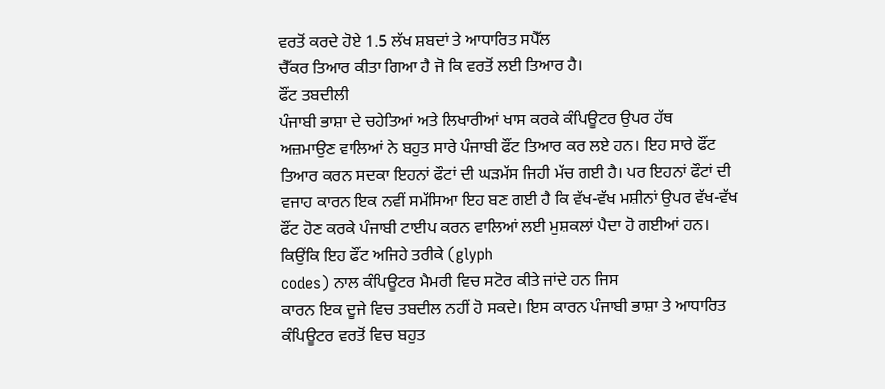ਵਰਤੋਂ ਕਰਦੇ ਹੋਏ 1.5 ਲੱਖ ਸ਼ਬਦਾਂ ਤੇ ਆਧਾਰਿਤ ਸਪੈੱਲ
ਚੈੱਕਰ ਤਿਆਰ ਕੀਤਾ ਗਿਆ ਹੈ ਜੋ ਕਿ ਵਰਤੋਂ ਲਈ ਤਿਆਰ ਹੈ।
ਫੌਂਟ ਤਬਦੀਲੀ
ਪੰਜਾਬੀ ਭਾਸ਼ਾ ਦੇ ਚਹੇਤਿਆਂ ਅਤੇ ਲਿਖਾਰੀਆਂ ਖਾਸ ਕਰਕੇ ਕੰਪਿਊਟਰ ਉਪਰ ਹੱਥ
ਅਜ਼ਮਾਉਣ ਵਾਲਿਆਂ ਨੇ ਬਹੁਤ ਸਾਰੇ ਪੰਜਾਬੀ ਫੌਂਟ ਤਿਆਰ ਕਰ ਲਏ ਹਨ। ਇਹ ਸਾਰੇ ਫੌਂਟ
ਤਿਆਰ ਕਰਨ ਸਦਕਾ ਇਹਨਾਂ ਫੌਟਾਂ ਦੀ ਘੜਮੱਸ ਜਿਹੀ ਮੱਚ ਗਈ ਹੈ। ਪਰ ਇਹਨਾਂ ਫੌਟਾਂ ਦੀ
ਵਜਾਹ ਕਾਰਨ ਇਕ ਨਵੀਂ ਸਮੱਸਿਆ ਇਹ ਬਣ ਗਈ ਹੈ ਕਿ ਵੱਖ-ਵੱਖ ਮਸ਼ੀਨਾਂ ਉਪਰ ਵੱਖ-ਵੱਖ
ਫੌਂਟ ਹੋਣ ਕਰਕੇ ਪੰਜਾਬੀ ਟਾਈਪ ਕਰਨ ਵਾਲਿਆਂ ਲਈ ਮੁਸ਼ਕਲਾਂ ਪੈਦਾ ਹੋ ਗਈਆਂ ਹਨ।
ਕਿਉਂਕਿ ਇਹ ਫੌਂਟ ਅਜਿਹੇ ਤਰੀਕੇ (glyph
codes) ਨਾਲ ਕੰਪਿਊਟਰ ਮੈਮਰੀ ਵਿਚ ਸਟੋਰ ਕੀਤੇ ਜਾਂਦੇ ਹਨ ਜਿਸ
ਕਾਰਨ ਇਕ ਦੂਜੇ ਵਿਚ ਤਬਦੀਲ ਨਹੀਂ ਹੋ ਸਕਦੇ। ਇਸ ਕਾਰਨ ਪੰਜਾਬੀ ਭਾਸ਼ਾ ਤੇ ਆਧਾਰਿਤ
ਕੰਪਿਊਟਰ ਵਰਤੋਂ ਵਿਚ ਬਹੁਤ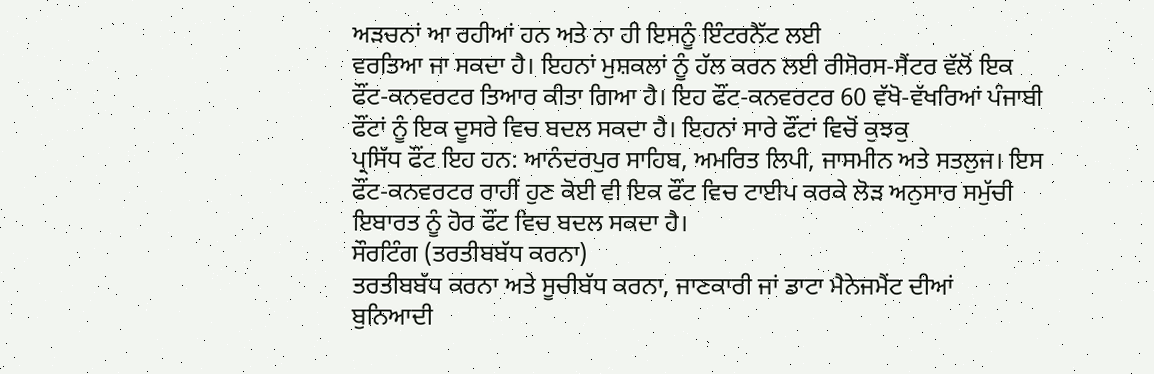ਅੜਚਨਾਂ ਆ ਰਹੀਆਂ ਹਨ ਅਤੇ ਨਾ ਹੀ ਇਸਨੂੰ ਇੰਟਰਨੈੱਟ ਲਈ
ਵਰਤਿਆ ਜਾ ਸਕਦਾ ਹੈ। ਇਹਨਾਂ ਮੁਸ਼ਕਲਾਂ ਨੂੰ ਹੱਲ ਕਰਨ ਲਈ ਰੀਸੋਰਸ-ਸੈਂਟਰ ਵੱਲੋਂ ਇਕ
ਫੌਂਟ-ਕਨਵਰਟਰ ਤਿਆਰ ਕੀਤਾ ਗਿਆ ਹੈ। ਇਹ ਫੌਂਟ-ਕਨਵਰਟਰ 60 ਵੱਖੋ-ਵੱਖਰਿਆਂ ਪੰਜਾਬੀ
ਫੌਂਟਾਂ ਨੂੰ ਇਕ ਦੂਸਰੇ ਵਿਚ ਬਦਲ ਸਕਦਾ ਹੈ। ਇਹਨਾਂ ਸਾਰੇ ਫੌਂਟਾਂ ਵਿਚੋਂ ਕੁਝਕੁ
ਪ੍ਰਸਿੱਧ ਫੌਂਟ ਇਹ ਹਨ: ਆਨੰਦਰਪੁਰ ਸਾਹਿਬ, ਅਮਰਿਤ ਲਿਪੀ, ਜਾਸਮੀਨ ਅਤੇ ਸਤਲੁਜ। ਇਸ
ਫੌਂਟ-ਕਨਵਰਟਰ ਰਾਹੀਂ ਹੁਣ ਕੋਈ ਵੀ ਇਕ ਫੌਂਟ ਵਿਚ ਟਾਈਪ ਕਰਕੇ ਲੋੜ ਅਨੁਸਾਰ ਸਮੁੱਚੀ
ਇਬਾਰਤ ਨੂੰ ਹੋਰ ਫੌਂਟ ਵਿਚ ਬਦਲ ਸਕਦਾ ਹੈ।
ਸੌਰਟਿੰਗ (ਤਰਤੀਬਬੱਧ ਕਰਨਾ)
ਤਰਤੀਬਬੱਧ ਕਰਨਾ ਅਤੇ ਸੂਚੀਬੱਧ ਕਰਨਾ, ਜਾਣਕਾਰੀ ਜਾਂ ਡਾਟਾ ਮੈਨੇਜਮੈਂਟ ਦੀਆਂ
ਬੁਨਿਆਦੀ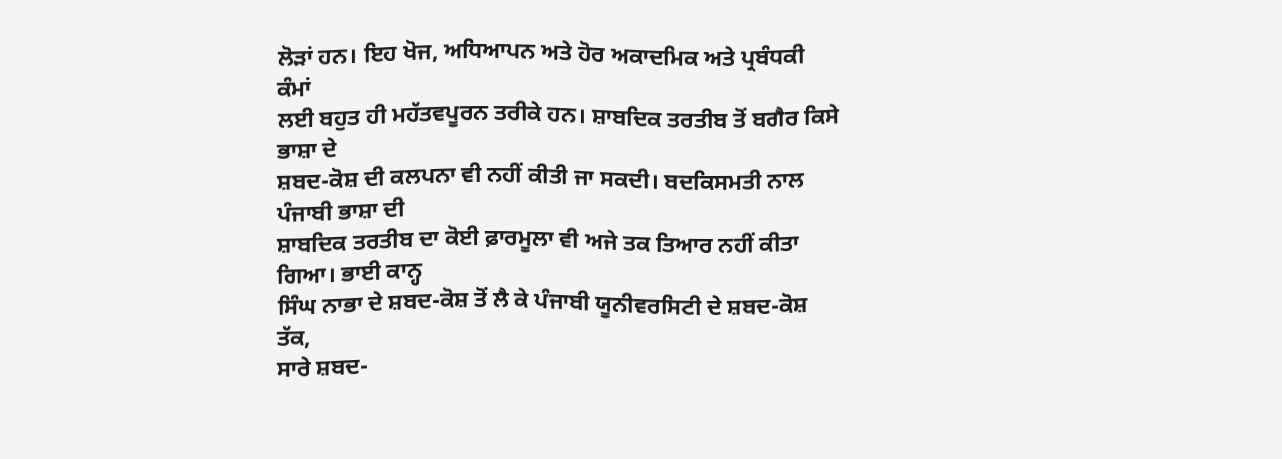ਲੋੜਾਂ ਹਨ। ਇਹ ਖੋਜ, ਅਧਿਆਪਨ ਅਤੇ ਹੋਰ ਅਕਾਦਮਿਕ ਅਤੇ ਪ੍ਰਬੰਧਕੀ ਕੰਮਾਂ
ਲਈ ਬਹੁਤ ਹੀ ਮਹੱਤਵਪੂਰਨ ਤਰੀਕੇ ਹਨ। ਸ਼ਾਬਦਿਕ ਤਰਤੀਬ ਤੋਂ ਬਗੈਰ ਕਿਸੇ ਭਾਸ਼ਾ ਦੇ
ਸ਼ਬਦ-ਕੋਸ਼ ਦੀ ਕਲਪਨਾ ਵੀ ਨਹੀਂ ਕੀਤੀ ਜਾ ਸਕਦੀ। ਬਦਕਿਸਮਤੀ ਨਾਲ ਪੰਜਾਬੀ ਭਾਸ਼ਾ ਦੀ
ਸ਼ਾਬਦਿਕ ਤਰਤੀਬ ਦਾ ਕੋਈ ਫ਼ਾਰਮੂਲਾ ਵੀ ਅਜੇ ਤਕ ਤਿਆਰ ਨਹੀਂ ਕੀਤਾ ਗਿਆ। ਭਾਈ ਕਾਨ੍ਹ
ਸਿੰਘ ਨਾਭਾ ਦੇ ਸ਼ਬਦ-ਕੋਸ਼ ਤੋਂ ਲੈ ਕੇ ਪੰਜਾਬੀ ਯੂਨੀਵਰਸਿਟੀ ਦੇ ਸ਼ਬਦ-ਕੋਸ਼ ਤੱਕ,
ਸਾਰੇ ਸ਼ਬਦ-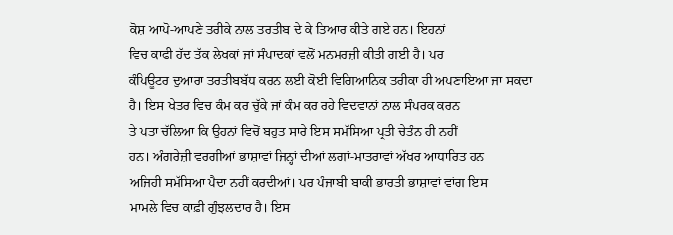ਕੋਸ਼ ਆਪੋ-ਆਪਣੇ ਤਰੀਕੇ ਨਾਲ ਤਰਤੀਬ ਦੇ ਕੇ ਤਿਆਰ ਕੀਤੇ ਗਏ ਹਨ। ਇਹਨਾਂ
ਵਿਚ ਕਾਫੀ ਹੱਦ ਤੱਕ ਲੇਖਕਾਂ ਜਾਂ ਸੰਪਾਦਕਾਂ ਵਲੋਂ ਮਨਮਰਜ਼ੀ ਕੀਤੀ ਗਈ ਹੈ। ਪਰ
ਕੰਪਿਊਟਰ ਦੁਆਰਾ ਤਰਤੀਬਬੱਧ ਕਰਨ ਲਈ ਕੋਈ ਵਿਗਿਆਨਿਕ ਤਰੀਕਾ ਹੀ ਅਪਣਾਇਆ ਜਾ ਸਕਦਾ
ਹੈ। ਇਸ ਖੇਤਰ ਵਿਚ ਕੰਮ ਕਰ ਚੁੱਕੇ ਜਾਂ ਕੰਮ ਕਰ ਰਹੇ ਵਿਦਵਾਨਾਂ ਨਾਲ ਸੰਪਰਕ ਕਰਨ
ਤੇ ਪਤਾ ਚੱਲਿਆ ਕਿ ਉਹਨਾਂ ਵਿਚੋਂ ਬਹੁਤ ਸਾਰੇ ਇਸ ਸਮੱਸਿਆ ਪ੍ਰਤੀ ਚੇਤੰਨ ਹੀ ਨਹੀਂ
ਹਨ। ਅੰਗਰੇਜ਼ੀ ਵਰਗੀਆਂ ਭਾਸ਼ਾਵਾਂ ਜਿਨ੍ਹਾਂ ਦੀਆਂ ਲਗਾਂ-ਮਾਤਰਾਵਾਂ ਅੱਖਰ ਆਧਾਰਿਤ ਹਨ
ਅਜਿਹੀ ਸਮੱਸਿਆ ਪੈਦਾ ਨਹੀਂ ਕਰਦੀਆਂ। ਪਰ ਪੰਜਾਬੀ ਬਾਕੀ ਭਾਰਤੀ ਭਾਸ਼ਾਵਾਂ ਵਾਂਗ ਇਸ
ਮਾਮਲੇ ਵਿਚ ਕਾਫ਼ੀ ਗੁੰਝਲਦਾਰ ਹੈ। ਇਸ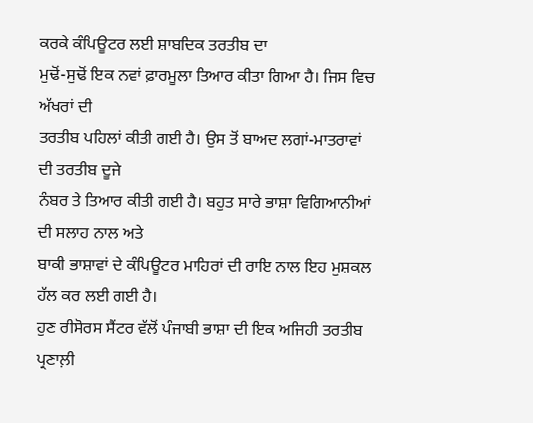ਕਰਕੇ ਕੰਪਿਊਟਰ ਲਈ ਸ਼ਾਬਦਿਕ ਤਰਤੀਬ ਦਾ
ਮੁਢੋਂ-ਸੁਢੋਂ ਇਕ ਨਵਾਂ ਫ਼ਾਰਮੂਲਾ ਤਿਆਰ ਕੀਤਾ ਗਿਆ ਹੈ। ਜਿਸ ਵਿਚ ਅੱਖਰਾਂ ਦੀ
ਤਰਤੀਬ ਪਹਿਲਾਂ ਕੀਤੀ ਗਈ ਹੈ। ਉਸ ਤੋਂ ਬਾਅਦ ਲਗਾਂ-ਮਾਤਰਾਵਾਂ ਦੀ ਤਰਤੀਬ ਦੂਜੇ
ਨੰਬਰ ਤੇ ਤਿਆਰ ਕੀਤੀ ਗਈ ਹੈ। ਬਹੁਤ ਸਾਰੇ ਭਾਸ਼ਾ ਵਿਗਿਆਨੀਆਂ ਦੀ ਸਲਾਹ ਨਾਲ ਅਤੇ
ਬਾਕੀ ਭਾਸ਼ਾਵਾਂ ਦੇ ਕੰਪਿਊਟਰ ਮਾਹਿਰਾਂ ਦੀ ਰਾਇ ਨਾਲ ਇਹ ਮੁਸ਼ਕਲ ਹੱਲ ਕਰ ਲਈ ਗਈ ਹੈ।
ਹੁਣ ਰੀਸੋਰਸ ਸੈਂਟਰ ਵੱਲੋਂ ਪੰਜਾਬੀ ਭਾਸ਼ਾ ਦੀ ਇਕ ਅਜਿਹੀ ਤਰਤੀਬ ਪ੍ਰਣਾਲ਼ੀ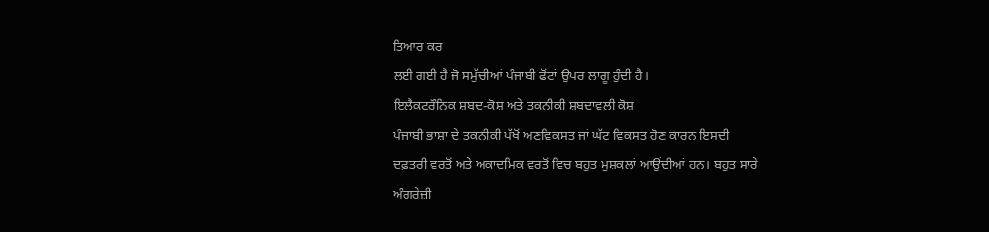ਤਿਆਰ ਕਰ
ਲਈ ਗਈ ਹੈ ਜੋ ਸਮੁੱਚੀਆਂ ਪੰਜਾਬੀ ਫੋਂਟਾਂ ਉਪਰ ਲਾਗੂ ਹੁੰਦੀ ਹੈ।
ਇਲੈਕਟਰੌਨਿਕ ਸ਼ਬਦ-ਕੋਸ਼ ਅਤੇ ਤਕਨੀਕੀ ਸ਼ਬਦਾਵਲੀ ਕੋਸ਼
ਪੰਜਾਬੀ ਭਾਸ਼ਾ ਦੇ ਤਕਨੀਕੀ ਪੱਖੋਂ ਅਣਵਿਕਸਤ ਜਾਂ ਘੱਟ ਵਿਕਸਤ ਹੋਣ ਕਾਰਨ ਇਸਦੀ
ਦਫ਼ਤਰੀ ਵਰਤੋਂ ਅਤੇ ਅਕਾਦਮਿਕ ਵਰਤੋਂ ਵਿਚ ਬਹੁਤ ਮੁਸ਼ਕਲਾਂ ਆਉਂਦੀਆਂ ਹਨ। ਬਹੁਤ ਸਾਰੇ
ਅੰਗਰੇਜ਼ੀ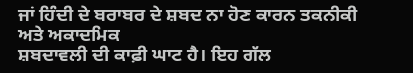ਜਾਂ ਹਿੰਦੀ ਦੇ ਬਰਾਬਰ ਦੇ ਸ਼ਬਦ ਨਾ ਹੋਣ ਕਾਰਨ ਤਕਨੀਕੀ ਅਤੇ ਅਕਾਦਮਿਕ
ਸ਼ਬਦਾਵਲੀ ਦੀ ਕਾਫ਼ੀ ਘਾਟ ਹੈ। ਇਹ ਗੱਲ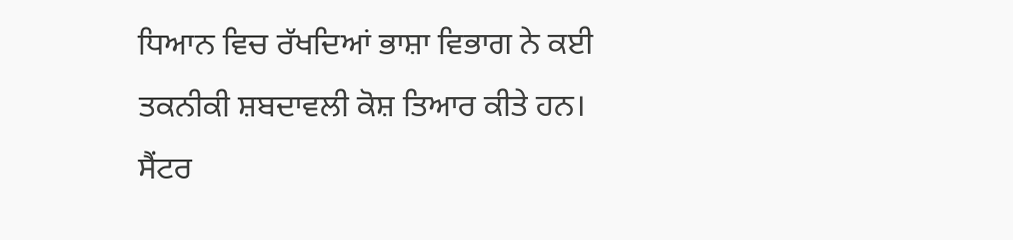ਧਿਆਨ ਵਿਚ ਰੱਖਦਿਆਂ ਭਾਸ਼ਾ ਵਿਭਾਗ ਨੇ ਕਈ
ਤਕਨੀਕੀ ਸ਼ਬਦਾਵਲੀ ਕੋਸ਼ ਤਿਆਰ ਕੀਤੇ ਹਨ। ਸੈਂਟਰ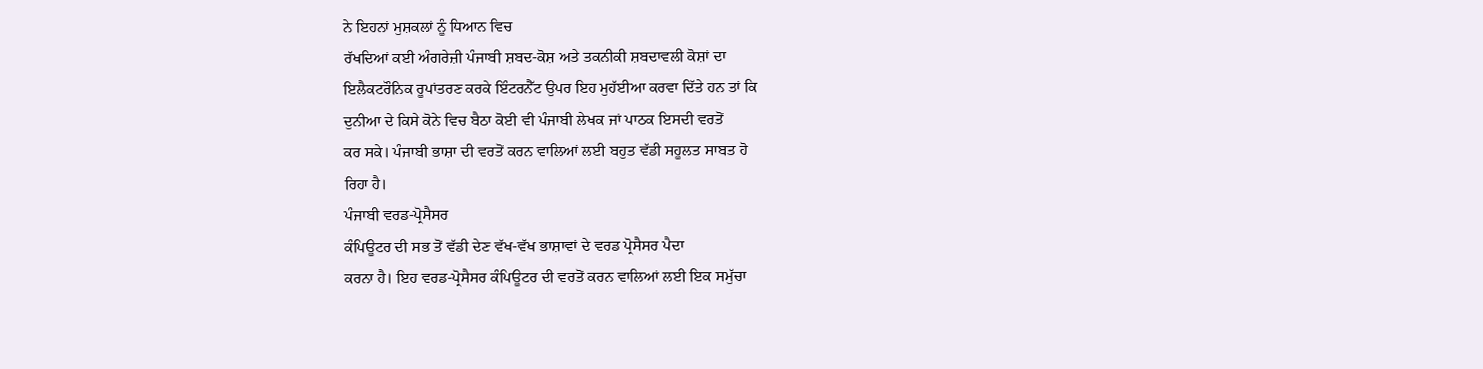ਨੇ ਇਹਨਾਂ ਮੁਸ਼ਕਲਾਂ ਨੂੰ ਧਿਆਨ ਵਿਚ
ਰੱਖਦਿਆਂ ਕਈ ਅੰਗਰੇਜ਼ੀ ਪੰਜਾਬੀ ਸ਼ਬਦ-ਕੋਸ਼ ਅਤੇ ਤਕਨੀਕੀ ਸ਼ਬਦਾਵਲੀ ਕੋਸ਼ਾਂ ਦਾ
ਇਲੈਕਟਰੌਨਿਕ ਰੂਪਾਂਤਰਣ ਕਰਕੇ ਇੰਟਰਨੈੱਟ ਉਪਰ ਇਹ ਮੁਹੱਈਆ ਕਰਵਾ ਦਿੱਤੇ ਹਨ ਤਾਂ ਕਿ
ਦੁਨੀਆ ਦੇ ਕਿਸੇ ਕੋਨੇ ਵਿਚ ਬੈਠਾ ਕੋਈ ਵੀ ਪੰਜਾਬੀ ਲੇਖਕ ਜਾਂ ਪਾਠਕ ਇਸਦੀ ਵਰਤੋਂ
ਕਰ ਸਕੇ। ਪੰਜਾਬੀ ਭਾਸ਼ਾ ਦੀ ਵਰਤੋਂ ਕਰਨ ਵਾਲਿਆਂ ਲਈ ਬਹੁਤ ਵੱਡੀ ਸਹੂਲਤ ਸਾਬਤ ਹੋ
ਰਿਹਾ ਹੈ।
ਪੰਜਾਬੀ ਵਰਡ-ਪ੍ਰੋਸੈਸਰ
ਕੰਪਿਊਟਰ ਦੀ ਸਭ ਤੋਂ ਵੱਡੀ ਦੇਣ ਵੱਖ-ਵੱਖ ਭਾਸ਼ਾਵਾਂ ਦੇ ਵਰਡ ਪ੍ਰੋਸੈਸਰ ਪੈਦਾ
ਕਰਨਾ ਹੈ। ਇਹ ਵਰਡ-ਪ੍ਰੋਸੈਸਰ ਕੰਪਿਊਟਰ ਦੀ ਵਰਤੋਂ ਕਰਨ ਵਾਲਿਆਂ ਲਈ ਇਕ ਸਮੁੱਚਾ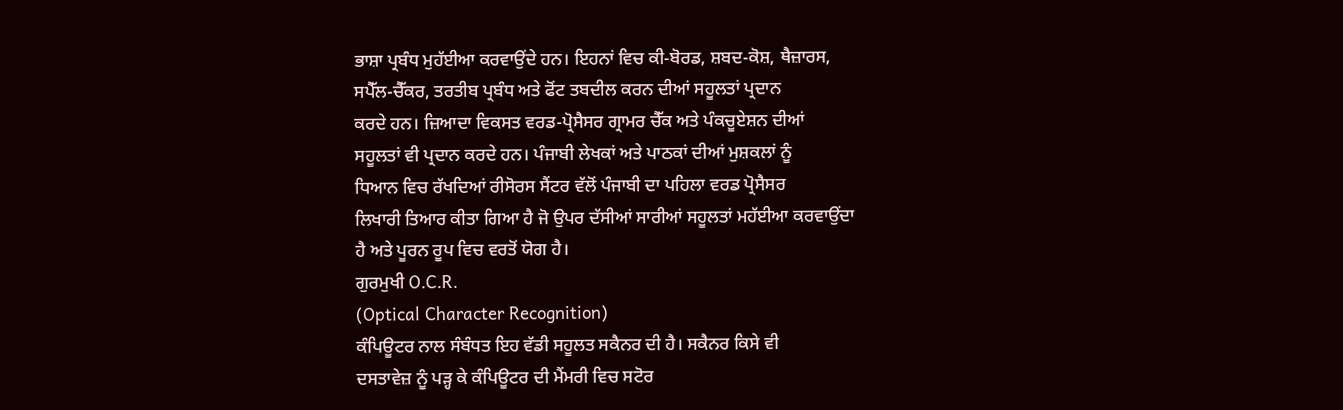ਭਾਸ਼ਾ ਪ੍ਰਬੰਧ ਮੁਹੱਈਆ ਕਰਵਾਉਂਦੇ ਹਨ। ਇਹਨਾਂ ਵਿਚ ਕੀ-ਬੋਰਡ, ਸ਼ਬਦ-ਕੋਸ਼, ਥੈਜ਼ਾਰਸ,
ਸਪੈੱਲ-ਚੈੱਕਰ, ਤਰਤੀਬ ਪ੍ਰਬੰਧ ਅਤੇ ਫੋਂਟ ਤਬਦੀਲ ਕਰਨ ਦੀਆਂ ਸਹੂਲਤਾਂ ਪ੍ਰਦਾਨ
ਕਰਦੇ ਹਨ। ਜ਼ਿਆਦਾ ਵਿਕਸਤ ਵਰਡ-ਪ੍ਰੋਸੈਸਰ ਗ੍ਰਾਮਰ ਚੈੱਕ ਅਤੇ ਪੰਕਚੂਏਸ਼ਨ ਦੀਆਂ
ਸਹੂਲਤਾਂ ਵੀ ਪ੍ਰਦਾਨ ਕਰਦੇ ਹਨ। ਪੰਜਾਬੀ ਲੇਖਕਾਂ ਅਤੇ ਪਾਠਕਾਂ ਦੀਆਂ ਮੁਸ਼ਕਲਾਂ ਨੂੰ
ਧਿਆਨ ਵਿਚ ਰੱਖਦਿਆਂ ਰੀਸੋਰਸ ਸੈਂਟਰ ਵੱਲੋਂ ਪੰਜਾਬੀ ਦਾ ਪਹਿਲਾ ਵਰਡ ਪ੍ਰੋਸੈਸਰ
ਲਿਖਾਰੀ ਤਿਆਰ ਕੀਤਾ ਗਿਆ ਹੈ ਜੋ ਉਪਰ ਦੱਸੀਆਂ ਸਾਰੀਆਂ ਸਹੂਲਤਾਂ ਮਹੱਈਆ ਕਰਵਾਉਂਦਾ
ਹੈ ਅਤੇ ਪੂਰਨ ਰੂਪ ਵਿਚ ਵਰਤੋਂ ਯੋਗ ਹੈ।
ਗੁਰਮੁਖੀ O.C.R.
(Optical Character Recognition)
ਕੰਪਿਊਟਰ ਨਾਲ ਸੰਬੰਧਤ ਇਹ ਵੱਡੀ ਸਹੂਲਤ ਸਕੈਨਰ ਦੀ ਹੈ। ਸਕੈਨਰ ਕਿਸੇ ਵੀ
ਦਸਤਾਵੇਜ਼ ਨੂੰ ਪੜ੍ਹ ਕੇ ਕੰਪਿਊਟਰ ਦੀ ਮੈਂਮਰੀ ਵਿਚ ਸਟੋਰ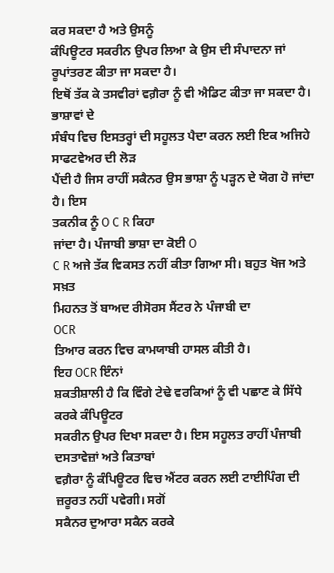ਕਰ ਸਕਦਾ ਹੈ ਅਤੇ ਉਸਨੂੰ
ਕੰਪਿਊਟਰ ਸਕਰੀਨ ਉਪਰ ਲਿਆ ਕੇ ਉਸ ਦੀ ਸੰਪਾਦਨਾ ਜਾਂ ਰੂਪਾਂਤਰਣ ਕੀਤਾ ਜਾ ਸਕਦਾ ਹੈ।
ਇਥੋਂ ਤੱਕ ਕੇ ਤਸਵੀਰਾਂ ਵਗ਼ੈਰਾ ਨੂੰ ਵੀ ਐਡਿਟ ਕੀਤਾ ਜਾ ਸਕਦਾ ਹੈ। ਭਾਸ਼ਾਵਾਂ ਦੇ
ਸੰਬੰਧ ਵਿਚ ਇਸਤਰ੍ਹਾਂ ਦੀ ਸਹੂਲਤ ਪੈਦਾ ਕਰਨ ਲਈ ਇਕ ਅਜਿਹੇ ਸਾਫਟਵੇਅਰ ਦੀ ਲੋੜ
ਪੈਂਦੀ ਹੈ ਜਿਸ ਰਾਹੀਂ ਸਕੈਨਰ ਉਸ ਭਾਸ਼ਾ ਨੂੰ ਪੜ੍ਹਨ ਦੇ ਯੋਗ ਹੋ ਜਾਂਦਾ ਹੈ। ਇਸ
ਤਕਨੀਕ ਨੂੰ O C R ਕਿਹਾ
ਜਾਂਦਾ ਹੈ। ਪੰਜਾਬੀ ਭਾਸ਼ਾ ਦਾ ਕੋਈ O
C R ਅਜੇ ਤੱਕ ਵਿਕਸਤ ਨਹੀਂ ਕੀਤਾ ਗਿਆ ਸੀ। ਬਹੁਤ ਖੋਜ ਅਤੇ ਸਖ਼ਤ
ਮਿਹਨਤ ਤੋਂ ਬਾਅਦ ਰੀਸੋਰਸ ਸੈਂਟਰ ਨੇ ਪੰਜਾਬੀ ਦਾ
OCR
ਤਿਆਰ ਕਰਨ ਵਿਚ ਕਾਮਯਾਬੀ ਹਾਸਲ ਕੀਤੀ ਹੈ।
ਇਹ OCR ਇੰਨਾਂ
ਸ਼ਕਤੀਸ਼ਾਲੀ ਹੈ ਕਿ ਵਿੰਗੇ ਟੇਢੇ ਵਰਕਿਆਂ ਨੂੰ ਵੀ ਪਛਾਣ ਕੇ ਸਿੱਧੇ ਕਰਕੇ ਕੰਪਿਊਟਰ
ਸਕਰੀਨ ਉਪਰ ਦਿਖਾ ਸਕਦਾ ਹੈ। ਇਸ ਸਹੂਲਤ ਰਾਹੀਂ ਪੰਜਾਬੀ ਦਸਤਾਵੇਜ਼ਾਂ ਅਤੇ ਕਿਤਾਬਾਂ
ਵਗ਼ੈਰਾ ਨੂੰ ਕੰਪਿਊਟਰ ਵਿਚ ਐਂਟਰ ਕਰਨ ਲਈ ਟਾਈਪਿੰਗ ਦੀ ਜ਼ਰੂਰਤ ਨਹੀਂ ਪਵੇਗੀ। ਸਗੋਂ
ਸਕੈਨਰ ਦੁਆਰਾ ਸਕੈਨ ਕਰਕੇ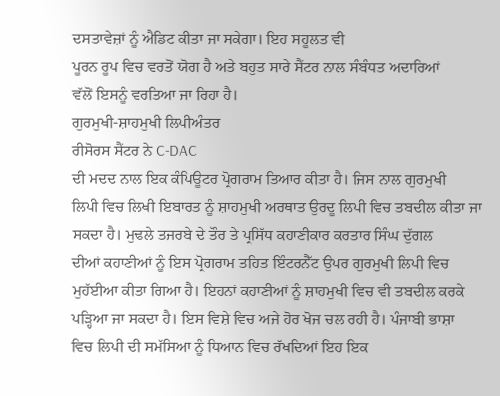ਦਸਤਾਵੇਜ਼ਾਂ ਨੂੰ ਐਡਿਟ ਕੀਤਾ ਜਾ ਸਕੇਗਾ। ਇਹ ਸਹੂਲਤ ਵੀ
ਪੂਰਨ ਰੂਪ ਵਿਚ ਵਰਤੋਂ ਯੋਗ ਹੈ ਅਤੇ ਬਹੁਤ ਸਾਰੇ ਸੈਂਟਰ ਨਾਲ ਸੰਬੰਧਤ ਅਦਾਰਿਆਂ
ਵੱਲੋਂ ਇਸਨੂੰ ਵਰਤਿਆ ਜਾ ਰਿਹਾ ਹੈ।
ਗੁਰਮੁਖੀ-ਸ਼ਾਹਮੁਖੀ ਲਿਪੀਅੰਤਰ
ਰੀਸੋਰਸ ਸੈਂਟਰ ਨੇ C-DAC
ਦੀ ਮਦਦ ਨਾਲ ਇਕ ਕੰਪਿਊਟਰ ਪ੍ਰੋਗਰਾਮ ਤਿਆਰ ਕੀਤਾ ਹੈ। ਜਿਸ ਨਾਲ ਗੁਰਮੁਖੀ
ਲਿਪੀ ਵਿਚ ਲਿਖੀ ਇਬਾਰਤ ਨੂੰ ਸ਼ਾਹਮੁਖੀ ਅਰਥਾਤ ਉਰਦੂ ਲਿਪੀ ਵਿਚ ਤਬਦੀਲ ਕੀਤਾ ਜਾ
ਸਕਦਾ ਹੈ। ਮੁਢਲੇ ਤਜਰਬੇ ਦੇ ਤੌਰ ਤੇ ਪ੍ਰਸਿੱਧ ਕਹਾਣੀਕਾਰ ਕਰਤਾਰ ਸਿੰਘ ਦੁੱਗਲ
ਦੀਆਂ ਕਹਾਣੀਆਂ ਨੂੰ ਇਸ ਪ੍ਰੋਗਰਾਮ ਤਹਿਤ ਇੰਟਰਨੈੱਟ ਉਪਰ ਗੁਰਮੁਖੀ ਲਿਪੀ ਵਿਚ
ਮੁਹੱਈਆ ਕੀਤਾ ਗਿਆ ਹੈ। ਇਹਨਾਂ ਕਹਾਣੀਆਂ ਨੂੰ ਸ਼ਾਹਮੁਖੀ ਵਿਚ ਵੀ ਤਬਦੀਲ ਕਰਕੇ
ਪੜ੍ਹਿਆ ਜਾ ਸਕਦਾ ਹੈ। ਇਸ ਵਿਸ਼ੇ ਵਿਚ ਅਜੇ ਹੋਰ ਖੋਜ ਚਲ ਰਹੀ ਹੈ। ਪੰਜਾਬੀ ਭਾਸ਼ਾ
ਵਿਚ ਲਿਪੀ ਦੀ ਸਮੱਸਿਆ ਨੂੰ ਧਿਆਨ ਵਿਚ ਰੱਖਦਿਆਂ ਇਹ ਇਕ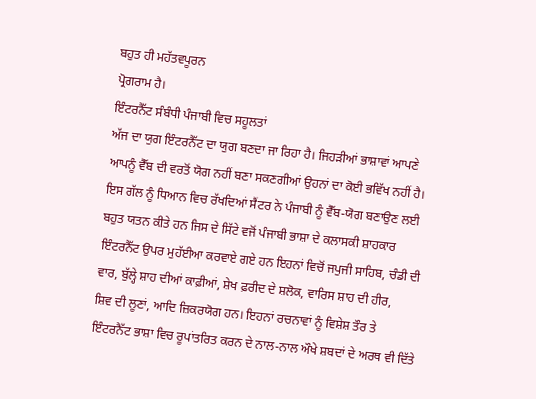ਬਹੁਤ ਹੀ ਮਹੱਤਵਪੂਰਨ
ਪ੍ਰੋਗਰਾਮ ਹੈ।
ਇੰਟਰਨੈੱਟ ਸੰਬੰਧੀ ਪੰਜਾਬੀ ਵਿਚ ਸਹੂਲਤਾਂ
ਅੱਜ ਦਾ ਯੁਗ ਇੰਟਰਨੈੱਟ ਦਾ ਯੁਗ ਬਣਦਾ ਜਾ ਰਿਹਾ ਹੈ। ਜਿਹੜੀਆਂ ਭਾਸ਼ਾਵਾਂ ਆਪਣੇ
ਆਪਨੂੰ ਵੈੱਬ ਦੀ ਵਰਤੋਂ ਯੋਗ ਨਹੀਂ ਬਣਾ ਸਕਣਗੀਆਂ ਉਹਨਾਂ ਦਾ ਕੋਈ ਭਵਿੱਖ ਨਹੀਂ ਹੈ।
ਇਸ ਗੱਲ ਨੂੰ ਧਿਆਨ ਵਿਚ ਰੱਖਦਿਆਂ ਸੈਂਟਰ ਨੇ ਪੰਜਾਬੀ ਨੂੰ ਵੈੱਬ-ਯੋਗ ਬਣਾਉਣ ਲਈ
ਬਹੁਤ ਯਤਨ ਕੀਤੇ ਹਨ ਜਿਸ ਦੇ ਸਿੱਟੇ ਵਜੋਂ ਪੰਜਾਬੀ ਭਾਸ਼ਾ ਦੇ ਕਲਾਸਕੀ ਸ਼ਾਹਕਾਰ
ਇੰਟਰਨੈੱਟ ਉਪਰ ਮੁਹੱਈਆ ਕਰਵਾਏ ਗਏ ਹਨ ਇਹਨਾਂ ਵਿਚੋਂ ਜਪੁਜੀ ਸਾਹਿਬ, ਚੰਡੀ ਦੀ
ਵਾਰ, ਬੁੱਲ੍ਹੇ ਸ਼ਾਹ ਦੀਆਂ ਕਾਫ਼ੀਆਂ, ਸ਼ੇਖ ਫ਼ਰੀਦ ਦੇ ਸ਼ਲੋਕ, ਵਾਰਿਸ ਸ਼ਾਹ ਦੀ ਹੀਰ,
ਸ਼ਿਵ ਦੀ ਲੂਣਾਂ, ਆਦਿ ਜ਼ਿਕਰਯੋਗ ਹਨ। ਇਹਨਾਂ ਰਚਨਾਵਾਂ ਨੂੰ ਵਿਸ਼ੇਸ਼ ਤੌਰ ਤੇ
ਇੰਟਰਨੈੱਟ ਭਾਸ਼ਾ ਵਿਚ ਰੂਪਾਂਤਰਿਤ ਕਰਨ ਦੇ ਨਾਲ-ਨਾਲ ਔਖੇ ਸ਼ਬਦਾਂ ਦੇ ਅਰਥ ਵੀ ਦਿੱਤੇ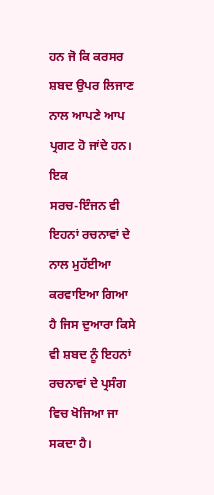ਹਨ ਜੋ ਕਿ ਕਰਸਰ ਸ਼ਬਦ ਉਪਰ ਲਿਜਾਣ ਨਾਲ ਆਪਣੇ ਆਪ ਪ੍ਰਗਟ ਹੋ ਜਾਂਦੇ ਹਨ। ਇਕ
ਸਰਚ-ਇੰਜਨ ਵੀ ਇਹਨਾਂ ਰਚਨਾਵਾਂ ਦੇ ਨਾਲ ਮੁਹੱਈਆ ਕਰਵਾਇਆ ਗਿਆ ਹੈ ਜਿਸ ਦੁਆਰਾ ਕਿਸੇ
ਵੀ ਸ਼ਬਦ ਨੂੰ ਇਹਨਾਂ ਰਚਨਾਵਾਂ ਦੇ ਪ੍ਰਸੰਗ ਵਿਚ ਖੋਜਿਆ ਜਾ ਸਕਦਾ ਹੈ।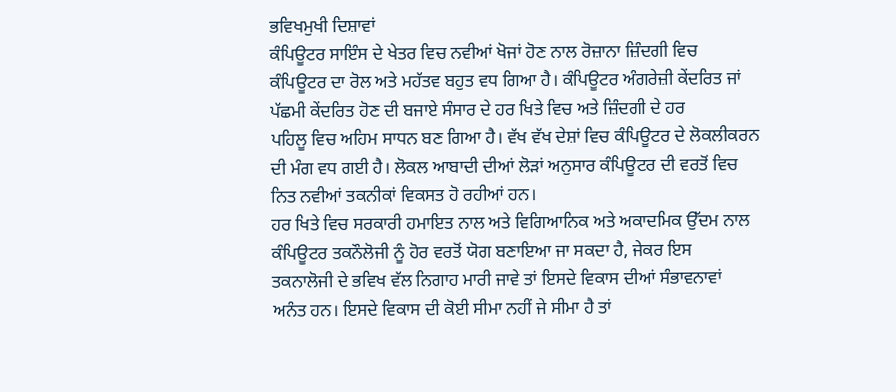ਭਵਿਖਮੁਖੀ ਦਿਸ਼ਾਵਾਂ
ਕੰਪਿਊਟਰ ਸਾਇੰਸ ਦੇ ਖੇਤਰ ਵਿਚ ਨਵੀਆਂ ਖੋਜਾਂ ਹੋਣ ਨਾਲ ਰੋਜ਼ਾਨਾ ਜ਼ਿੰਦਗੀ ਵਿਚ
ਕੰਪਿਊਟਰ ਦਾ ਰੋਲ ਅਤੇ ਮਹੱਤਵ ਬਹੁਤ ਵਧ ਗਿਆ ਹੈ। ਕੰਪਿਊਟਰ ਅੰਗਰੇਜ਼ੀ ਕੇਂਦਰਿਤ ਜਾਂ
ਪੱਛਮੀ ਕੇਂਦਰਿਤ ਹੋਣ ਦੀ ਬਜਾਏ ਸੰਸਾਰ ਦੇ ਹਰ ਖਿਤੇ ਵਿਚ ਅਤੇ ਜ਼ਿੰਦਗੀ ਦੇ ਹਰ
ਪਹਿਲੂ ਵਿਚ ਅਹਿਮ ਸਾਧਨ ਬਣ ਗਿਆ ਹੈ। ਵੱਖ ਵੱਖ ਦੇਸ਼ਾਂ ਵਿਚ ਕੰਪਿਊਟਰ ਦੇ ਲੋਕਲੀਕਰਨ
ਦੀ ਮੰਗ ਵਧ ਗਈ ਹੈ। ਲੋਕਲ ਆਬਾਦੀ ਦੀਆਂ ਲੋੜਾਂ ਅਨੁਸਾਰ ਕੰਪਿਊਟਰ ਦੀ ਵਰਤੋਂ ਵਿਚ
ਨਿਤ ਨਵੀਆਂ ਤਕਨੀਕਾਂ ਵਿਕਸਤ ਹੋ ਰਹੀਆਂ ਹਨ।
ਹਰ ਖਿਤੇ ਵਿਚ ਸਰਕਾਰੀ ਹਮਾਇਤ ਨਾਲ ਅਤੇ ਵਿਗਿਆਨਿਕ ਅਤੇ ਅਕਾਦਮਿਕ ਉੱਦਮ ਨਾਲ
ਕੰਪਿਊਟਰ ਤਕਨੌਲੋਜੀ ਨੂੰ ਹੋਰ ਵਰਤੋਂ ਯੋਗ ਬਣਾਇਆ ਜਾ ਸਕਦਾ ਹੈ, ਜੇਕਰ ਇਸ
ਤਕਨਾਲੋਜੀ ਦੇ ਭਵਿਖ ਵੱਲ ਨਿਗਾਹ ਮਾਰੀ ਜਾਵੇ ਤਾਂ ਇਸਦੇ ਵਿਕਾਸ ਦੀਆਂ ਸੰਭਾਵਨਾਵਾਂ
ਅਨੰਤ ਹਨ। ਇਸਦੇ ਵਿਕਾਸ ਦੀ ਕੋਈ ਸੀਮਾ ਨਹੀਂ ਜੇ ਸੀਮਾ ਹੈ ਤਾਂ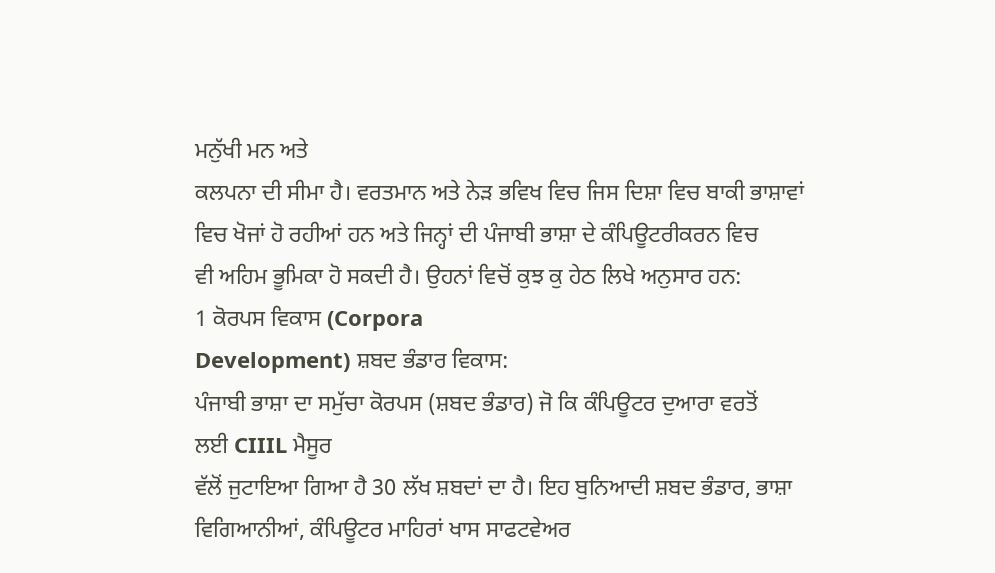ਮਨੁੱਖੀ ਮਨ ਅਤੇ
ਕਲਪਨਾ ਦੀ ਸੀਮਾ ਹੈ। ਵਰਤਮਾਨ ਅਤੇ ਨੇੜ ਭਵਿਖ ਵਿਚ ਜਿਸ ਦਿਸ਼ਾ ਵਿਚ ਬਾਕੀ ਭਾਸ਼ਾਵਾਂ
ਵਿਚ ਖੋਜਾਂ ਹੋ ਰਹੀਆਂ ਹਨ ਅਤੇ ਜਿਨ੍ਹਾਂ ਦੀ ਪੰਜਾਬੀ ਭਾਸ਼ਾ ਦੇ ਕੰਪਿਊਟਰੀਕਰਨ ਵਿਚ
ਵੀ ਅਹਿਮ ਭੂਮਿਕਾ ਹੋ ਸਕਦੀ ਹੈ। ਉਹਨਾਂ ਵਿਚੋਂ ਕੁਝ ਕੁ ਹੇਠ ਲਿਖੇ ਅਨੁਸਾਰ ਹਨ:
1 ਕੋਰਪਸ ਵਿਕਾਸ (Corpora
Development) ਸ਼ਬਦ ਭੰਡਾਰ ਵਿਕਾਸ:
ਪੰਜਾਬੀ ਭਾਸ਼ਾ ਦਾ ਸਮੁੱਚਾ ਕੋਰਪਸ (ਸ਼ਬਦ ਭੰਡਾਰ) ਜੋ ਕਿ ਕੰਪਿਊਟਰ ਦੁਆਰਾ ਵਰਤੋਂ
ਲਈ CIIIL ਮੈਸੂਰ
ਵੱਲੋਂ ਜੁਟਾਇਆ ਗਿਆ ਹੈ 30 ਲੱਖ ਸ਼ਬਦਾਂ ਦਾ ਹੈ। ਇਹ ਬੁਨਿਆਦੀ ਸ਼ਬਦ ਭੰਡਾਰ, ਭਾਸ਼ਾ
ਵਿਗਿਆਨੀਆਂ, ਕੰਪਿਊਟਰ ਮਾਹਿਰਾਂ ਖਾਸ ਸਾਫਟਵੇਅਰ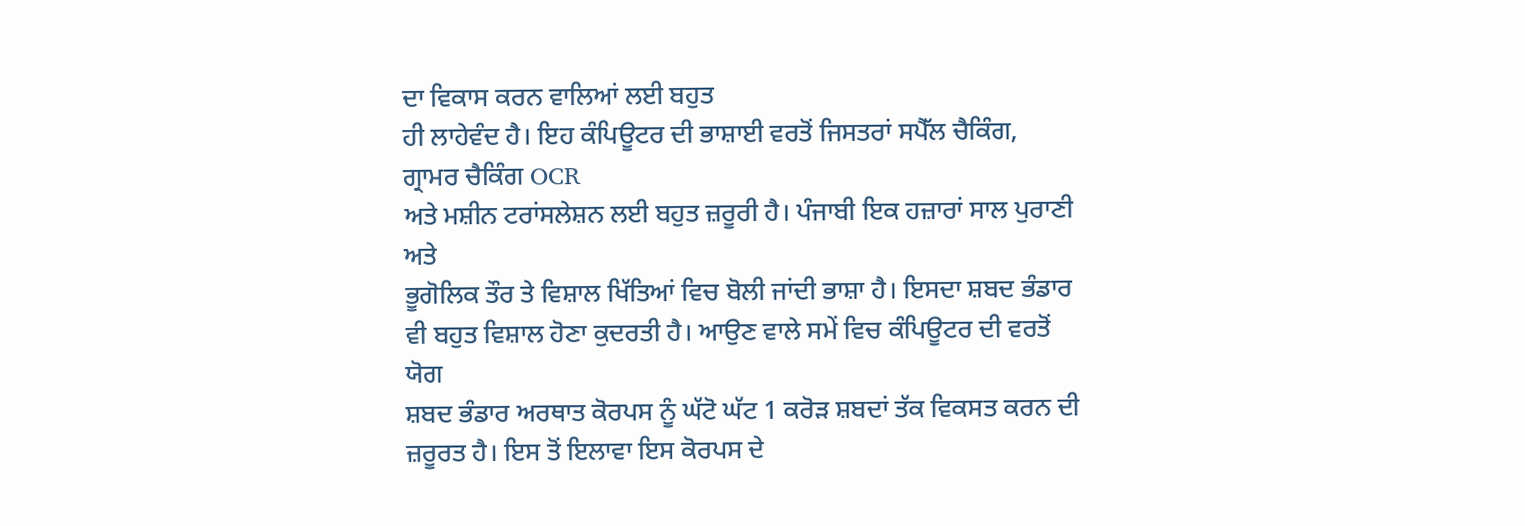ਦਾ ਵਿਕਾਸ ਕਰਨ ਵਾਲਿਆਂ ਲਈ ਬਹੁਤ
ਹੀ ਲਾਹੇਵੰਦ ਹੈ। ਇਹ ਕੰਪਿਊਟਰ ਦੀ ਭਾਸ਼ਾਈ ਵਰਤੋਂ ਜਿਸਤਰਾਂ ਸਪੈੱਲ ਚੈਕਿੰਗ,
ਗ੍ਰਾਮਰ ਚੈਕਿੰਗ OCR
ਅਤੇ ਮਸ਼ੀਨ ਟਰਾਂਸਲੇਸ਼ਨ ਲਈ ਬਹੁਤ ਜ਼ਰੂਰੀ ਹੈ। ਪੰਜਾਬੀ ਇਕ ਹਜ਼ਾਰਾਂ ਸਾਲ ਪੁਰਾਣੀ ਅਤੇ
ਭੂਗੋਲਿਕ ਤੌਰ ਤੇ ਵਿਸ਼ਾਲ ਖਿੱਤਿਆਂ ਵਿਚ ਬੋਲੀ ਜਾਂਦੀ ਭਾਸ਼ਾ ਹੈ। ਇਸਦਾ ਸ਼ਬਦ ਭੰਡਾਰ
ਵੀ ਬਹੁਤ ਵਿਸ਼ਾਲ ਹੋਣਾ ਕੁਦਰਤੀ ਹੈ। ਆਉਣ ਵਾਲੇ ਸਮੇਂ ਵਿਚ ਕੰਪਿਊਟਰ ਦੀ ਵਰਤੋਂ ਯੋਗ
ਸ਼ਬਦ ਭੰਡਾਰ ਅਰਥਾਤ ਕੋਰਪਸ ਨੂੰ ਘੱਟੋ ਘੱਟ 1 ਕਰੋੜ ਸ਼ਬਦਾਂ ਤੱਕ ਵਿਕਸਤ ਕਰਨ ਦੀ
ਜ਼ਰੂਰਤ ਹੈ। ਇਸ ਤੋਂ ਇਲਾਵਾ ਇਸ ਕੋਰਪਸ ਦੇ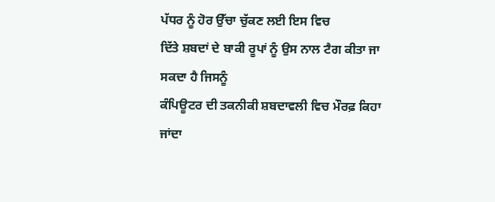ਪੱਧਰ ਨੂੰ ਹੋਰ ਉੱਚਾ ਚੁੱਕਣ ਲਈ ਇਸ ਵਿਚ
ਦਿੱਤੇ ਸ਼ਬਦਾਂ ਦੇ ਬਾਕੀ ਰੂਪਾਂ ਨੂੰ ਉਸ ਨਾਲ ਟੈਗ ਕੀਤਾ ਜਾ ਸਕਦਾ ਹੈ ਜਿਸਨੂੰ
ਕੰਪਿਊਟਰ ਦੀ ਤਕਨੀਕੀ ਸ਼ਬਦਾਵਲੀ ਵਿਚ ਮੌਰਫ਼ ਕਿਹਾ ਜਾਂਦਾ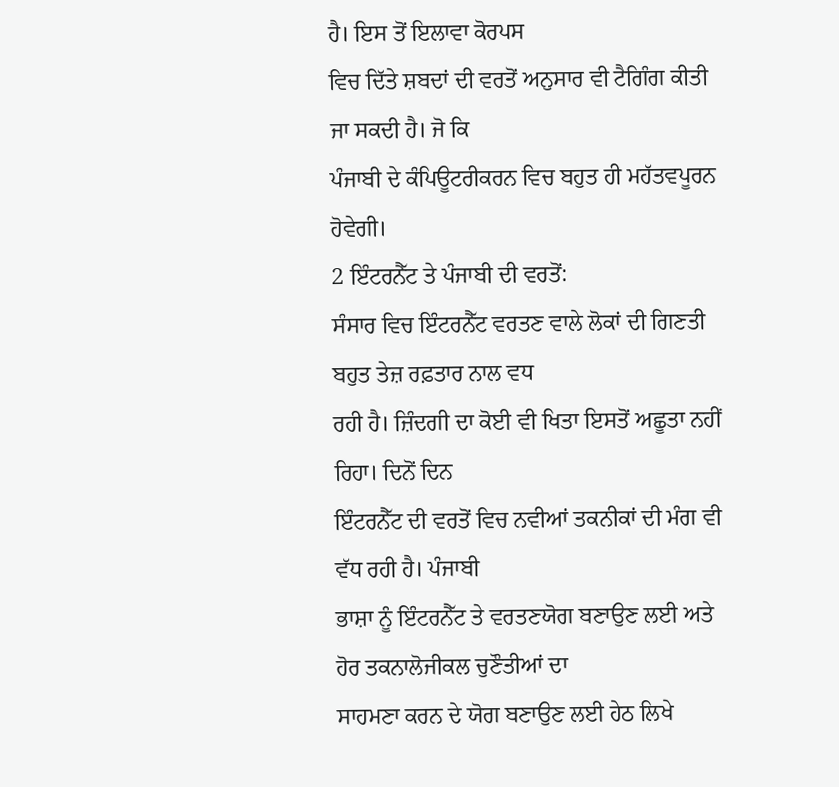ਹੈ। ਇਸ ਤੋਂ ਇਲਾਵਾ ਕੋਰਪਸ
ਵਿਚ ਦਿੱਤੇ ਸ਼ਬਦਾਂ ਦੀ ਵਰਤੋਂ ਅਨੁਸਾਰ ਵੀ ਟੈਗਿੰਗ ਕੀਤੀ ਜਾ ਸਕਦੀ ਹੈ। ਜੋ ਕਿ
ਪੰਜਾਬੀ ਦੇ ਕੰਪਿਊਟਰੀਕਰਨ ਵਿਚ ਬਹੁਤ ਹੀ ਮਹੱਤਵਪੂਰਨ ਹੋਵੇਗੀ।
2 ਇੰਟਰਨੈੱਟ ਤੇ ਪੰਜਾਬੀ ਦੀ ਵਰਤੋਂ:
ਸੰਸਾਰ ਵਿਚ ਇੰਟਰਨੈੱਟ ਵਰਤਣ ਵਾਲੇ ਲੋਕਾਂ ਦੀ ਗਿਣਤੀ ਬਹੁਤ ਤੇਜ਼ ਰਫ਼ਤਾਰ ਨਾਲ ਵਧ
ਰਹੀ ਹੈ। ਜ਼ਿੰਦਗੀ ਦਾ ਕੋਈ ਵੀ ਖਿਤਾ ਇਸਤੋਂ ਅਛੂਤਾ ਨਹੀਂ ਰਿਹਾ। ਦਿਨੋਂ ਦਿਨ
ਇੰਟਰਨੈੱਟ ਦੀ ਵਰਤੋਂ ਵਿਚ ਨਵੀਆਂ ਤਕਨੀਕਾਂ ਦੀ ਮੰਗ ਵੀ ਵੱਧ ਰਹੀ ਹੈ। ਪੰਜਾਬੀ
ਭਾਸ਼ਾ ਨੂੰ ਇੰਟਰਨੈੱਟ ਤੇ ਵਰਤਣਯੋਗ ਬਣਾਉਣ ਲਈ ਅਤੇ ਹੋਰ ਤਕਨਾਲੋਜੀਕਲ ਚੁਣੌਤੀਆਂ ਦਾ
ਸਾਹਮਣਾ ਕਰਨ ਦੇ ਯੋਗ ਬਣਾਉਣ ਲਈ ਹੇਠ ਲਿਖੇ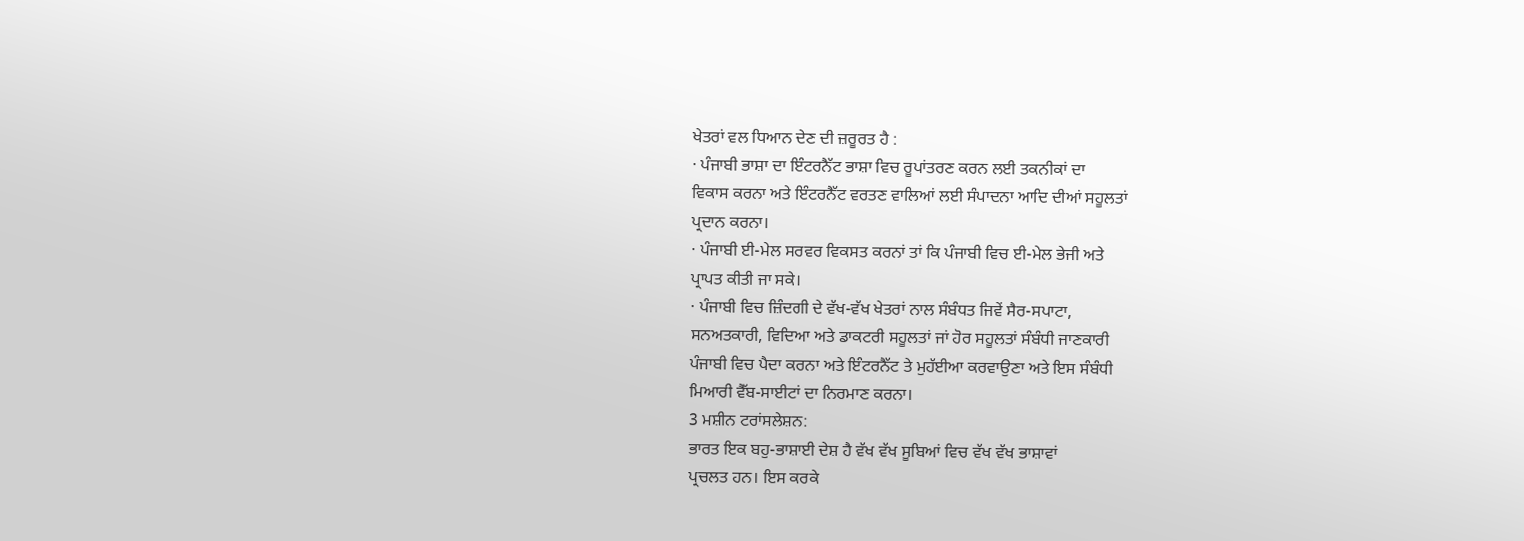ਖੇਤਰਾਂ ਵਲ ਧਿਆਨ ਦੇਣ ਦੀ ਜ਼ਰੂਰਤ ਹੈ :
· ਪੰਜਾਬੀ ਭਾਸ਼ਾ ਦਾ ਇੰਟਰਨੈੱਟ ਭਾਸ਼ਾ ਵਿਚ ਰੂਪਾਂਤਰਣ ਕਰਨ ਲਈ ਤਕਨੀਕਾਂ ਦਾ
ਵਿਕਾਸ ਕਰਨਾ ਅਤੇ ਇੰਟਰਨੈੱਟ ਵਰਤਣ ਵਾਲਿਆਂ ਲਈ ਸੰਪਾਦਨਾ ਆਦਿ ਦੀਆਂ ਸਹੂਲਤਾਂ
ਪ੍ਰਦਾਨ ਕਰਨਾ।
· ਪੰਜਾਬੀ ਈ-ਮੇਲ ਸਰਵਰ ਵਿਕਸਤ ਕਰਨਾਂ ਤਾਂ ਕਿ ਪੰਜਾਬੀ ਵਿਚ ਈ-ਮੇਲ ਭੇਜੀ ਅਤੇ
ਪ੍ਰਾਪਤ ਕੀਤੀ ਜਾ ਸਕੇ।
· ਪੰਜਾਬੀ ਵਿਚ ਜ਼ਿੰਦਗੀ ਦੇ ਵੱਖ-ਵੱਖ ਖੇਤਰਾਂ ਨਾਲ ਸੰਬੰਧਤ ਜਿਵੇਂ ਸੈਰ-ਸਪਾਟਾ,
ਸਨਅਤਕਾਰੀ, ਵਿਦਿਆ ਅਤੇ ਡਾਕਟਰੀ ਸਹੂਲਤਾਂ ਜਾਂ ਹੋਰ ਸਹੂਲਤਾਂ ਸੰਬੰਧੀ ਜਾਣਕਾਰੀ
ਪੰਜਾਬੀ ਵਿਚ ਪੈਦਾ ਕਰਨਾ ਅਤੇ ਇੰਟਰਨੈੱਟ ਤੇ ਮੁਹੱਈਆ ਕਰਵਾਉਣਾ ਅਤੇ ਇਸ ਸੰਬੰਧੀ
ਮਿਆਰੀ ਵੈੱਬ-ਸਾਈਟਾਂ ਦਾ ਨਿਰਮਾਣ ਕਰਨਾ।
3 ਮਸ਼ੀਨ ਟਰਾਂਸਲੇਸ਼ਨ:
ਭਾਰਤ ਇਕ ਬਹੁ-ਭਾਸ਼ਾਈ ਦੇਸ਼ ਹੈ ਵੱਖ ਵੱਖ ਸੂਬਿਆਂ ਵਿਚ ਵੱਖ ਵੱਖ ਭਾਸ਼ਾਵਾਂ
ਪ੍ਰਚਲਤ ਹਨ। ਇਸ ਕਰਕੇ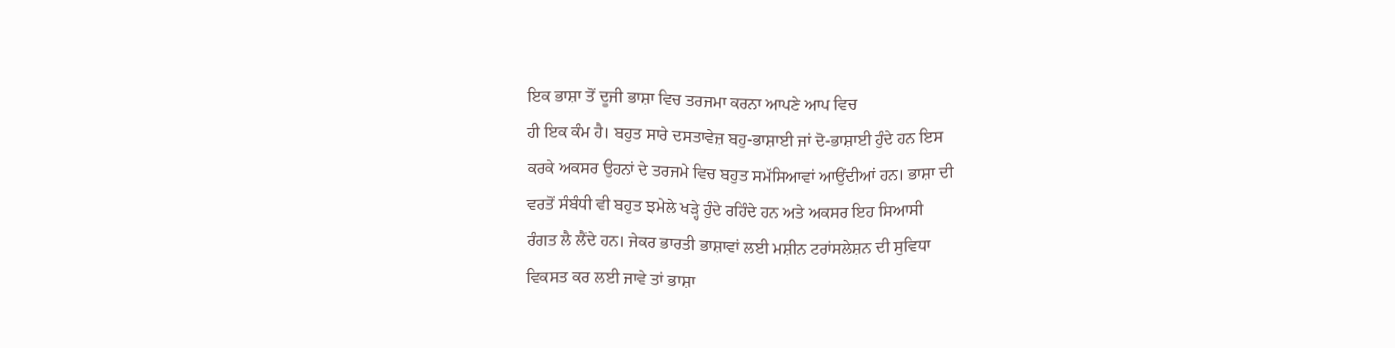ਇਕ ਭਾਸ਼ਾ ਤੋਂ ਦੂਜੀ ਭਾਸ਼ਾ ਵਿਚ ਤਰਜਮਾ ਕਰਨਾ ਆਪਣੇ ਆਪ ਵਿਚ
ਹੀ ਇਕ ਕੰਮ ਹੈ। ਬਹੁਤ ਸਾਰੇ ਦਸਤਾਵੇਜ਼ ਬਹੁ-ਭਾਸ਼ਾਈ ਜਾਂ ਦੋ-ਭਾਸ਼ਾਈ ਹੁੰਦੇ ਹਨ ਇਸ
ਕਰਕੇ ਅਕਸਰ ਉਹਨਾਂ ਦੇ ਤਰਜਮੇ ਵਿਚ ਬਹੁਤ ਸਮੱਸਿਆਵਾਂ ਆਉਂਦੀਆਂ ਹਨ। ਭਾਸ਼ਾ ਦੀ
ਵਰਤੋਂ ਸੰਬੰਧੀ ਵੀ ਬਹੁਤ ਝਮੇਲੇ ਖੜ੍ਹੇ ਹੁੰਦੇ ਰਹਿੰਦੇ ਹਨ ਅਤੇ ਅਕਸਰ ਇਹ ਸਿਆਸੀ
ਰੰਗਤ ਲੈ ਲੈਂਦੇ ਹਨ। ਜੇਕਰ ਭਾਰਤੀ ਭਾਸ਼ਾਵਾਂ ਲਈ ਮਸ਼ੀਨ ਟਰਾਂਸਲੇਸ਼ਨ ਦੀ ਸੁਵਿਧਾ
ਵਿਕਸਤ ਕਰ ਲਈ ਜਾਵੇ ਤਾਂ ਭਾਸ਼ਾ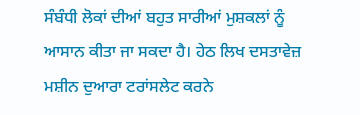ਸੰਬੰਧੀ ਲੋਕਾਂ ਦੀਆਂ ਬਹੁਤ ਸਾਰੀਆਂ ਮੁਸ਼ਕਲਾਂ ਨੂੰ
ਆਸਾਨ ਕੀਤਾ ਜਾ ਸਕਦਾ ਹੈ। ਹੇਠ ਲਿਖ ਦਸਤਾਵੇਜ਼ ਮਸ਼ੀਨ ਦੁਆਰਾ ਟਰਾਂਸਲੇਟ ਕਰਨੇ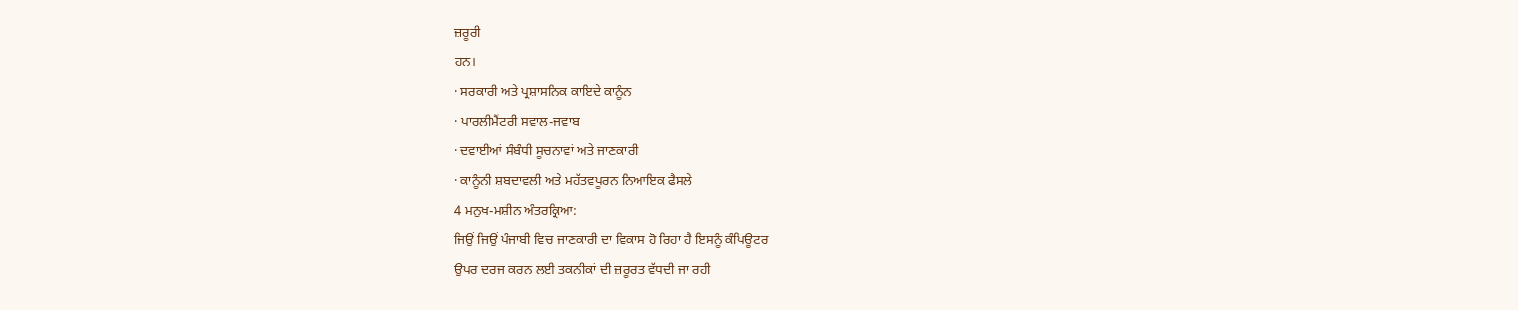ਜ਼ਰੂਰੀ
ਹਨ।
· ਸਰਕਾਰੀ ਅਤੇ ਪ੍ਰਸ਼ਾਸਨਿਕ ਕਾਇਦੇ ਕਾਨੂੰਨ
· ਪਾਰਲੀਮੈਂਟਰੀ ਸਵਾਲ-ਜਵਾਬ
· ਦਵਾਈਆਂ ਸੰਬੰਧੀ ਸੂਚਨਾਵਾਂ ਅਤੇ ਜਾਣਕਾਰੀ
· ਕਾਨੂੰਨੀ ਸ਼ਬਦਾਵਲੀ ਅਤੇ ਮਹੱਤਵਪੂਰਨ ਨਿਆਇਕ ਫੈਸਲੇ
4 ਮਨੁਖ-ਮਸ਼ੀਨ ਅੰਤਰਕ੍ਰਿਆ:
ਜਿਉਂ ਜਿਉਂ ਪੰਜਾਬੀ ਵਿਚ ਜਾਣਕਾਰੀ ਦਾ ਵਿਕਾਸ ਹੋ ਰਿਹਾ ਹੈ ਇਸਨੂੰ ਕੰਪਿਊਟਰ
ਉਪਰ ਦਰਜ ਕਰਨ ਲਈ ਤਕਨੀਕਾਂ ਦੀ ਜ਼ਰੂਰਤ ਵੱਧਦੀ ਜਾ ਰਹੀ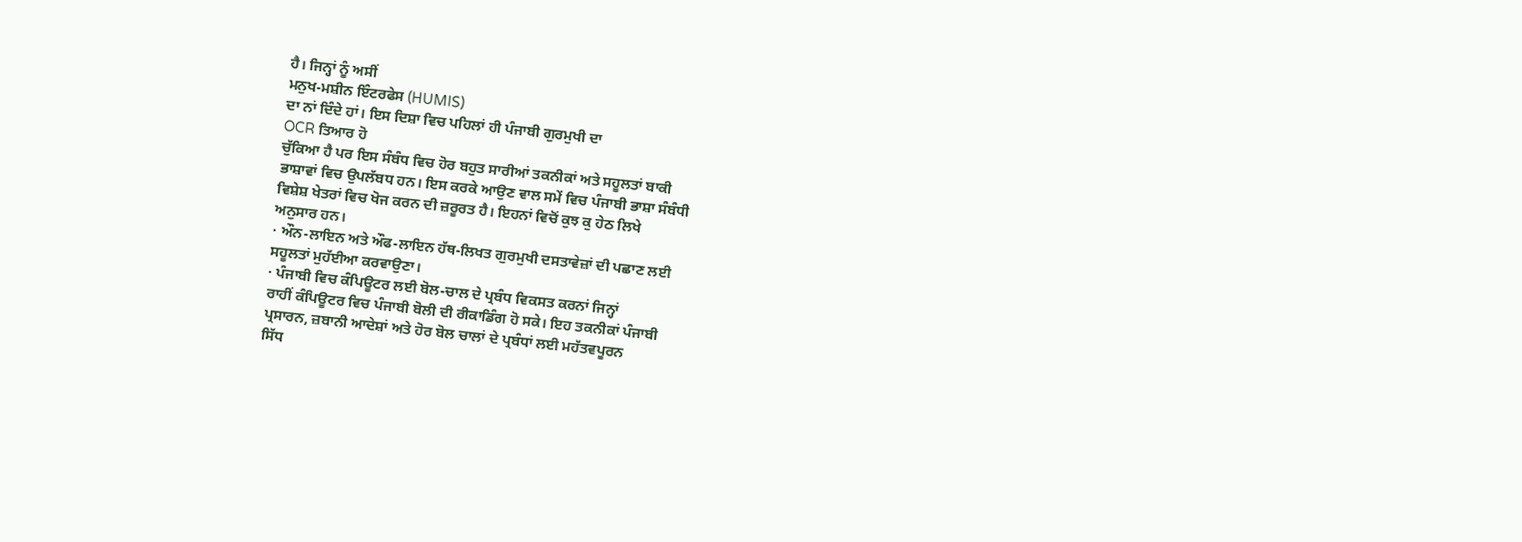ਹੈ। ਜਿਨ੍ਹਾਂ ਨੂੰ ਅਸੀਂ
ਮਨੁਖ-ਮਸ਼ੀਨ ਇੰਟਰਫੇਸ (HUMIS)
ਦਾ ਨਾਂ ਦਿੰਦੇ ਹਾਂ। ਇਸ ਦਿਸ਼ਾ ਵਿਚ ਪਹਿਲਾਂ ਹੀ ਪੰਜਾਬੀ ਗੁਰਮੁਖੀ ਦਾ
OCR ਤਿਆਰ ਹੋ
ਚੁੱਕਿਆ ਹੈ ਪਰ ਇਸ ਸੰਬੰਧ ਵਿਚ ਹੋਰ ਬਹੁਤ ਸਾਰੀਆਂ ਤਕਨੀਕਾਂ ਅਤੇ ਸਹੂਲਤਾਂ ਬਾਕੀ
ਭਾਸ਼ਾਵਾਂ ਵਿਚ ਉਪਲੱਬਧ ਹਨ। ਇਸ ਕਰਕੇ ਆਉਣ ਵਾਲ ਸਮੇਂ ਵਿਚ ਪੰਜਾਬੀ ਭਾਸ਼ਾ ਸੰਬੰਧੀ
ਵਿਸ਼ੇਸ਼ ਖੇਤਰਾਂ ਵਿਚ ਖੋਜ ਕਰਨ ਦੀ ਜ਼ਰੂਰਤ ਹੈ। ਇਹਨਾਂ ਵਿਚੋਂ ਕੁਝ ਕੁ ਹੇਠ ਲਿਖੇ
ਅਨੁਸਾਰ ਹਨ।
· ਔਨ-ਲਾਇਨ ਅਤੇ ਔਫ-ਲਾਇਨ ਹੱਥ-ਲਿਖਤ ਗੁਰਮੁਖੀ ਦਸਤਾਵੇਜ਼ਾਂ ਦੀ ਪਛਾਣ ਲਈ
ਸਹੂਲਤਾਂ ਮੁਹੱਈਆ ਕਰਵਾਉਣਾ।
· ਪੰਜਾਬੀ ਵਿਚ ਕੰਪਿਊਟਰ ਲਈ ਬੋਲ-ਚਾਲ ਦੇ ਪ੍ਰਬੰਧ ਵਿਕਸਤ ਕਰਨਾਂ ਜਿਨ੍ਹਾਂ
ਰਾਹੀਂ ਕੰਪਿਊਟਰ ਵਿਚ ਪੰਜਾਬੀ ਬੋਲੀ ਦੀ ਰੀਕਾਡਿੰਗ ਹੋ ਸਕੇ। ਇਹ ਤਕਨੀਕਾਂ ਪੰਜਾਬੀ
ਪ੍ਰਸਾਰਨ, ਜ਼ਬਾਨੀ ਆਦੇਸ਼ਾਂ ਅਤੇ ਹੋਰ ਬੋਲ ਚਾਲਾਂ ਦੇ ਪ੍ਰਬੰਧਾਂ ਲਈ ਮਹੱਤਵਪੂਰਨ
ਸਿੱਧ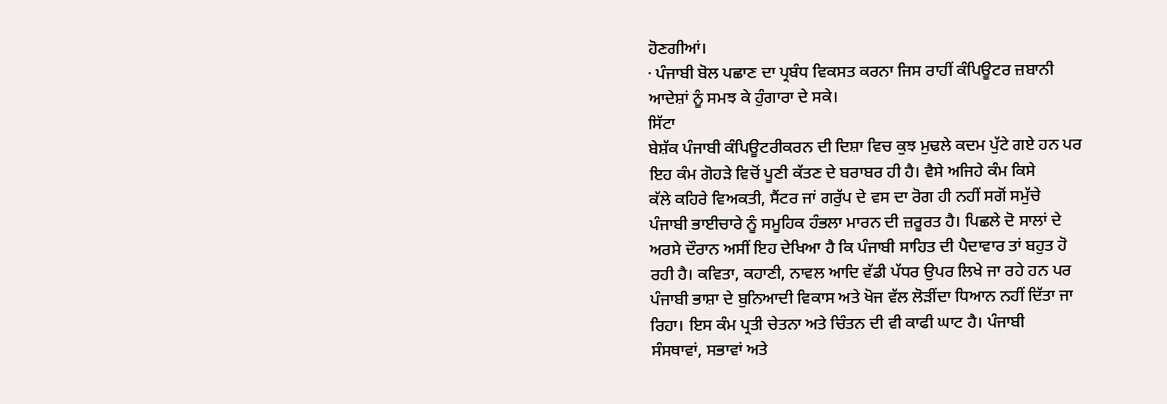ਹੋਣਗੀਆਂ।
· ਪੰਜਾਬੀ ਬੋਲ ਪਛਾਣ ਦਾ ਪ੍ਰਬੰਧ ਵਿਕਸਤ ਕਰਨਾ ਜਿਸ ਰਾਹੀਂ ਕੰਪਿਊਟਰ ਜ਼ਬਾਨੀ
ਆਦੇਸ਼ਾਂ ਨੂੰ ਸਮਝ ਕੇ ਹੁੰਗਾਰਾ ਦੇ ਸਕੇ।
ਸਿੱਟਾ
ਬੇਸ਼ੱਕ ਪੰਜਾਬੀ ਕੰਪਿਊਟਰੀਕਰਨ ਦੀ ਦਿਸ਼ਾ ਵਿਚ ਕੁਝ ਮੁਢਲੇ ਕਦਮ ਪੁੱਟੇ ਗਏ ਹਨ ਪਰ
ਇਹ ਕੰਮ ਗੋਹੜੇ ਵਿਚੋਂ ਪੂਣੀ ਕੱਤਣ ਦੇ ਬਰਾਬਰ ਹੀ ਹੈ। ਵੈਸੇ ਅਜਿਹੇ ਕੰਮ ਕਿਸੇ
ਕੱਲੇ ਕਹਿਰੇ ਵਿਅਕਤੀ, ਸੈਂਟਰ ਜਾਂ ਗਰੁੱਪ ਦੇ ਵਸ ਦਾ ਰੋਗ ਹੀ ਨਹੀਂ ਸਗੋਂ ਸਮੁੱਚੇ
ਪੰਜਾਬੀ ਭਾਈਚਾਰੇ ਨੂੰ ਸਮੂਹਿਕ ਹੰਭਲਾ ਮਾਰਨ ਦੀ ਜ਼ਰੂਰਤ ਹੈ। ਪਿਛਲੇ ਦੋ ਸਾਲਾਂ ਦੇ
ਅਰਸੇ ਦੌਰਾਨ ਅਸੀਂ ਇਹ ਦੇਖਿਆ ਹੈ ਕਿ ਪੰਜਾਬੀ ਸਾਹਿਤ ਦੀ ਪੈਦਾਵਾਰ ਤਾਂ ਬਹੁਤ ਹੋ
ਰਹੀ ਹੈ। ਕਵਿਤਾ, ਕਹਾਣੀ, ਨਾਵਲ ਆਦਿ ਵੱਡੀ ਪੱਧਰ ਉਪਰ ਲਿਖੇ ਜਾ ਰਹੇ ਹਨ ਪਰ
ਪੰਜਾਬੀ ਭਾਸ਼ਾ ਦੇ ਬੁਨਿਆਦੀ ਵਿਕਾਸ ਅਤੇ ਖੋਜ ਵੱਲ ਲੋੜੀਂਦਾ ਧਿਆਨ ਨਹੀਂ ਦਿੱਤਾ ਜਾ
ਰਿਹਾ। ਇਸ ਕੰਮ ਪ੍ਰਤੀ ਚੇਤਨਾ ਅਤੇ ਚਿੰਤਨ ਦੀ ਵੀ ਕਾਫੀ ਘਾਟ ਹੈ। ਪੰਜਾਬੀ
ਸੰਸਥਾਵਾਂ, ਸਭਾਵਾਂ ਅਤੇ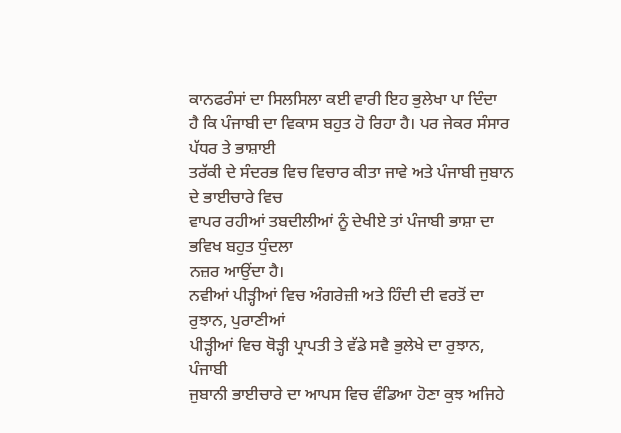ਕਾਨਫਰੰਸਾਂ ਦਾ ਸਿਲਸਿਲਾ ਕਈ ਵਾਰੀ ਇਹ ਭੁਲੇਖਾ ਪਾ ਦਿੰਦਾ
ਹੈ ਕਿ ਪੰਜਾਬੀ ਦਾ ਵਿਕਾਸ ਬਹੁਤ ਹੋ ਰਿਹਾ ਹੈ। ਪਰ ਜੇਕਰ ਸੰਸਾਰ ਪੱਧਰ ਤੇ ਭਾਸ਼ਾਈ
ਤਰੱਕੀ ਦੇ ਸੰਦਰਭ ਵਿਚ ਵਿਚਾਰ ਕੀਤਾ ਜਾਵੇ ਅਤੇ ਪੰਜਾਬੀ ਜੁਬਾਨ ਦੇ ਭਾਈਚਾਰੇ ਵਿਚ
ਵਾਪਰ ਰਹੀਆਂ ਤਬਦੀਲੀਆਂ ਨੂੰ ਦੇਖੀਏ ਤਾਂ ਪੰਜਾਬੀ ਭਾਸ਼ਾ ਦਾ ਭਵਿਖ ਬਹੁਤ ਧੁੰਦਲਾ
ਨਜ਼ਰ ਆਉਂਦਾ ਹੈ।
ਨਵੀਆਂ ਪੀੜ੍ਹੀਆਂ ਵਿਚ ਅੰਗਰੇਜ਼ੀ ਅਤੇ ਹਿੰਦੀ ਦੀ ਵਰਤੋਂ ਦਾ ਰੁਝਾਨ, ਪੁਰਾਣੀਆਂ
ਪੀੜ੍ਹੀਆਂ ਵਿਚ ਥੋੜ੍ਹੀ ਪ੍ਰਾਪਤੀ ਤੇ ਵੱਡੇ ਸਵੈ ਭੁਲੇਖੇ ਦਾ ਰੁਝਾਨ, ਪੰਜਾਬੀ
ਜੁਬਾਨੀ ਭਾਈਚਾਰੇ ਦਾ ਆਪਸ ਵਿਚ ਵੰਡਿਆ ਹੋਣਾ ਕੁਝ ਅਜਿਹੇ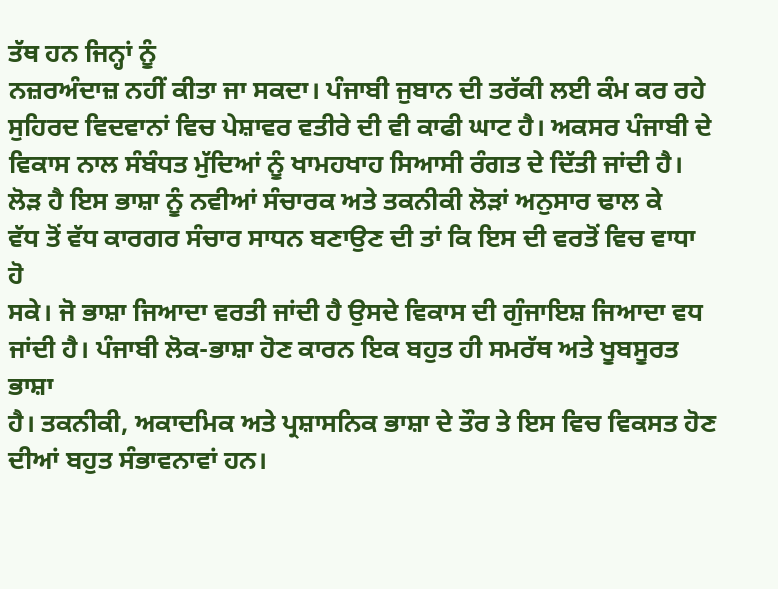ਤੱਥ ਹਨ ਜਿਨ੍ਹਾਂ ਨੂੰ
ਨਜ਼ਰਅੰਦਾਜ਼ ਨਹੀਂ ਕੀਤਾ ਜਾ ਸਕਦਾ। ਪੰਜਾਬੀ ਜੁਬਾਨ ਦੀ ਤਰੱਕੀ ਲਈ ਕੰਮ ਕਰ ਰਹੇ
ਸੁਹਿਰਦ ਵਿਦਵਾਨਾਂ ਵਿਚ ਪੇਸ਼ਾਵਰ ਵਤੀਰੇ ਦੀ ਵੀ ਕਾਫੀ ਘਾਟ ਹੈ। ਅਕਸਰ ਪੰਜਾਬੀ ਦੇ
ਵਿਕਾਸ ਨਾਲ ਸੰਬੰਧਤ ਮੁੱਦਿਆਂ ਨੂੰ ਖਾਮਹਖਾਹ ਸਿਆਸੀ ਰੰਗਤ ਦੇ ਦਿੱਤੀ ਜਾਂਦੀ ਹੈ।
ਲੋੜ ਹੈ ਇਸ ਭਾਸ਼ਾ ਨੂੰ ਨਵੀਆਂ ਸੰਚਾਰਕ ਅਤੇ ਤਕਨੀਕੀ ਲੋੜਾਂ ਅਨੁਸਾਰ ਢਾਲ ਕੇ
ਵੱਧ ਤੋਂ ਵੱਧ ਕਾਰਗਰ ਸੰਚਾਰ ਸਾਧਨ ਬਣਾਉਣ ਦੀ ਤਾਂ ਕਿ ਇਸ ਦੀ ਵਰਤੋਂ ਵਿਚ ਵਾਧਾ ਹੋ
ਸਕੇ। ਜੋ ਭਾਸ਼ਾ ਜਿਆਦਾ ਵਰਤੀ ਜਾਂਦੀ ਹੈ ਉਸਦੇ ਵਿਕਾਸ ਦੀ ਗੁੰਜਾਇਸ਼ ਜਿਆਦਾ ਵਧ
ਜਾਂਦੀ ਹੈ। ਪੰਜਾਬੀ ਲੋਕ-ਭਾਸ਼ਾ ਹੋਣ ਕਾਰਨ ਇਕ ਬਹੁਤ ਹੀ ਸਮਰੱਥ ਅਤੇ ਖੂਬਸੂਰਤ ਭਾਸ਼ਾ
ਹੈ। ਤਕਨੀਕੀ, ਅਕਾਦਮਿਕ ਅਤੇ ਪ੍ਰਸ਼ਾਸਨਿਕ ਭਾਸ਼ਾ ਦੇ ਤੌਰ ਤੇ ਇਸ ਵਿਚ ਵਿਕਸਤ ਹੋਣ
ਦੀਆਂ ਬਹੁਤ ਸੰਭਾਵਨਾਵਾਂ ਹਨ।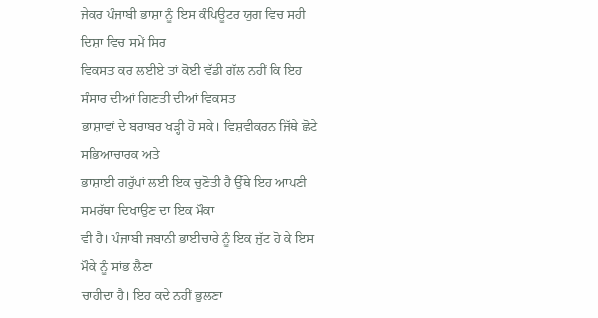ਜੇਕਰ ਪੰਜਾਬੀ ਭਾਸ਼ਾ ਨੂੰ ਇਸ ਕੰਪਿਊਟਰ ਯੁਗ ਵਿਚ ਸਹੀ ਦਿਸ਼ਾ ਵਿਚ ਸਮੇਂ ਸਿਰ
ਵਿਕਸਤ ਕਰ ਲਈਏ ਤਾਂ ਕੋਈ ਵੱਡੀ ਗੱਲ ਨਹੀਂ ਕਿ ਇਹ ਸੰਸਾਰ ਦੀਆਂ ਗਿਣਤੀ ਦੀਆਂ ਵਿਕਸਤ
ਭਾਸ਼ਾਵਾਂ ਦੇ ਬਰਾਬਰ ਖੜ੍ਹੀ ਹੋ ਸਕੇ। ਵਿਸ਼ਵੀਕਰਨ ਜਿੱਥੇ ਛੋਟੇ ਸਭਿਆਚਾਰਕ ਅਤੇ
ਭਾਸ਼ਾਈ ਗਰੁੱਪਾਂ ਲਈ ਇਕ ਚੁਣੋਤੀ ਹੈ ਉੱਥੇ ਇਹ ਆਪਣੀ ਸਮਰੱਥਾ ਦਿਖਾਉਣ ਦਾ ਇਕ ਮੌਕਾ
ਵੀ ਹੈ। ਪੰਜਾਬੀ ਜਬਾਨੀ ਭਾਈਚਾਰੇ ਨੂੰ ਇਕ ਜੁੱਟ ਹੋ ਕੇ ਇਸ ਮੌਕੇ ਨੂੰ ਸਾਂਭ ਲੈਣਾ
ਚਾਹੀਦਾ ਹੈ। ਇਹ ਕਦੇ ਨਹੀਂ ਭੁਲਣਾ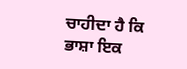ਚਾਹੀਦਾ ਹੈ ਕਿ ਭਾਸ਼ਾ ਇਕ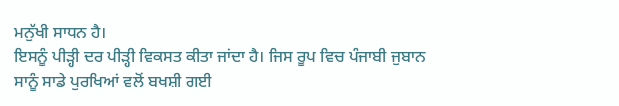ਮਨੁੱਖੀ ਸਾਧਨ ਹੈ।
ਇਸਨੂੰ ਪੀੜ੍ਹੀ ਦਰ ਪੀੜ੍ਹੀ ਵਿਕਸਤ ਕੀਤਾ ਜਾਂਦਾ ਹੈ। ਜਿਸ ਰੂਪ ਵਿਚ ਪੰਜਾਬੀ ਜੁਬਾਨ
ਸਾਨੂੰ ਸਾਡੇ ਪੁਰਖਿਆਂ ਵਲੋਂ ਬਖਸ਼ੀ ਗਈ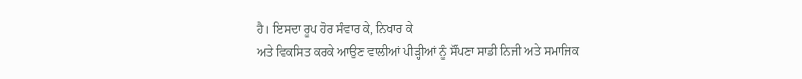ਹੈ। ਇਸਦਾ ਰੂਪ ਹੋਰ ਸੰਵਾਰ ਕੇ, ਨਿਖਾਰ ਕੇ
ਅਤੇ ਵਿਕਸਿਤ ਕਰਕੇ ਆਉਣ ਵਾਲੀਆਂ ਪੀੜ੍ਹੀਆਂ ਨੂੰ ਸੌਂਪਣਾ ਸਾਡੀ ਨਿਜੀ ਅਤੇ ਸਮਾਜਿਕ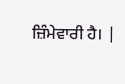ਜ਼ਿੰਮੇਵਾਰੀ ਹੈ। |